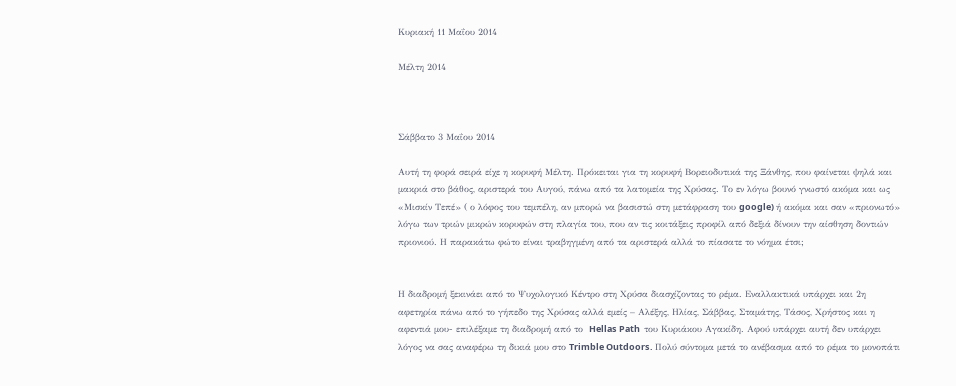Κυριακή 11 Μαΐου 2014

Μέλτη 2014



Σάββατο 3 Μαΐου 2014

Αυτή τη φορά σειρά είχε η κορυφή Μέλτη. Πρόκειται για τη κορυφή Βορειοδυτικά της Ξάνθης, που φαίνεται ψηλά και μακριά στο βάθος, αριστερά του Αυγού, πάνω από τα λατομεία της Χρύσας. Το εν λόγω βουνό γνωστό ακόμα και ως «Μισκίν Τεπέ» ( ο λόφος του τεμπέλη, αν μπορώ να βασιστώ στη μετάφραση του google) ή ακόμα και σαν «πριονωτό» λόγω των τριών μικρών κορυφών στη πλαγία του, που αν τις κοιτάξεις προφίλ από δεξιά δίνουν την αίσθηση δοντιών πριονιού. Η παρακάτω φώτο είναι τραβηγμένη από τα αριστερά αλλά το πίασατε το νόημα έτσι;


Η διαδρομή ξεκινάει από το Ψυχολογικό Κέντρο στη Χρύσα διασχίζοντας το ρέμα. Εναλλακτικά υπάρχει και 2η αφετηρία πάνω από το γήπεδο της Χρύσας αλλά εμείς – Αλέξης, Ηλίας, Σάββας, Σταμάτης, Τάσος, Χρήστος και η αφεντιά μου- επιλέξαμε τη διαδρομή από το  Hellas Path  του Κυριάκου Αγακίδη. Αφού υπάρχει αυτή δεν υπάρχει λόγος να σας αναφέρω τη δικιά μου στο Trimble Outdoors. Πολύ σύντομα μετά το ανέβασμα από το ρέμα το μονοπάτι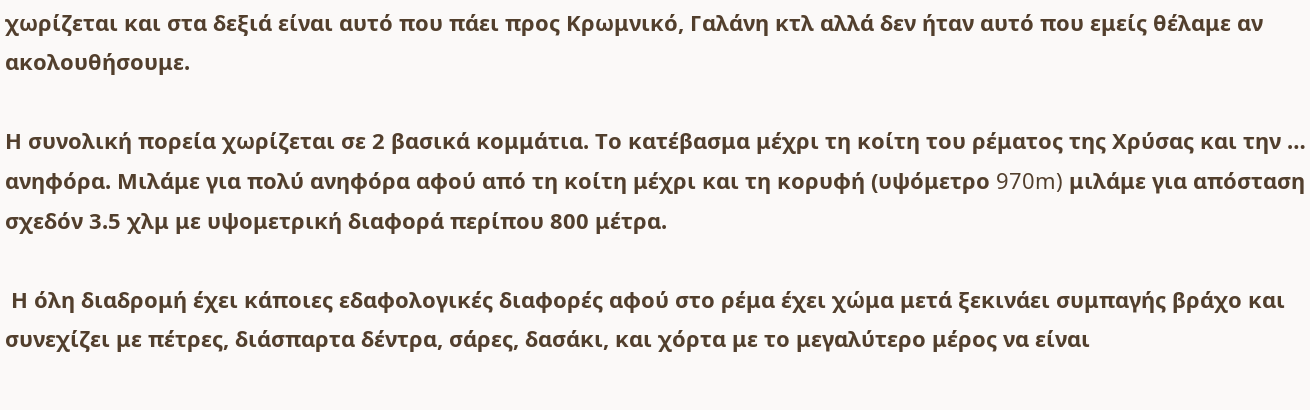χωρίζεται και στα δεξιά είναι αυτό που πάει προς Κρωμνικό, Γαλάνη κτλ αλλά δεν ήταν αυτό που εμείς θέλαμε αν ακολουθήσουμε.

Η συνολική πορεία χωρίζεται σε 2 βασικά κομμάτια. Το κατέβασμα μέχρι τη κοίτη του ρέματος της Χρύσας και την … ανηφόρα. Μιλάμε για πολύ ανηφόρα αφού από τη κοίτη μέχρι και τη κορυφή (υψόμετρο 970m) μιλάμε για απόσταση σχεδόν 3.5 χλμ με υψομετρική διαφορά περίπου 800 μέτρα.

 Η όλη διαδρομή έχει κάποιες εδαφολογικές διαφορές αφού στο ρέμα έχει χώμα μετά ξεκινάει συμπαγής βράχο και συνεχίζει με πέτρες, διάσπαρτα δέντρα, σάρες, δασάκι, και χόρτα με το μεγαλύτερο μέρος να είναι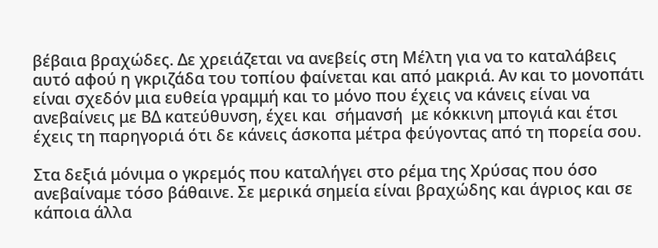βέβαια βραχώδες. Δε χρειάζεται να ανεβείς στη Μέλτη για να το καταλάβεις αυτό αφού η γκριζάδα του τοπίου φαίνεται και από μακριά. Αν και το μονοπάτι είναι σχεδόν μια ευθεία γραμμή και το μόνο που έχεις να κάνεις είναι να ανεβαίνεις με ΒΔ κατεύθυνση, έχει και  σήμανσή  με κόκκινη μπογιά και έτσι έχεις τη παρηγοριά ότι δε κάνεις άσκοπα μέτρα φεύγοντας από τη πορεία σου.

Στα δεξιά μόνιμα ο γκρεμός που καταλήγει στο ρέμα της Χρύσας που όσο ανεβαίναμε τόσο βάθαινε. Σε μερικά σημεία είναι βραχώδης και άγριος και σε κάποια άλλα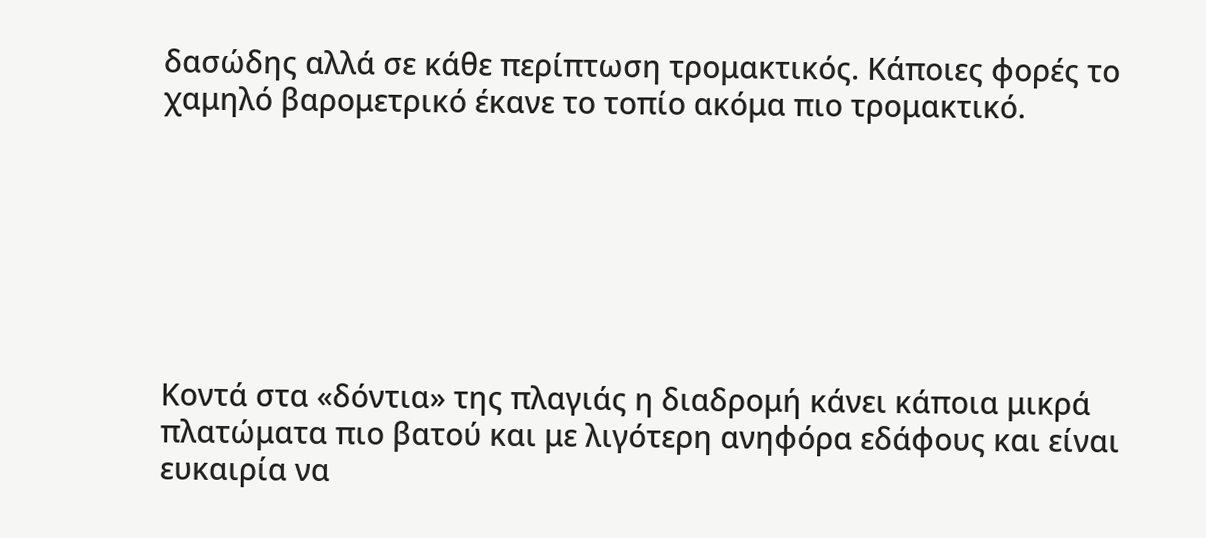δασώδης αλλά σε κάθε περίπτωση τρομακτικός. Κάποιες φορές το χαμηλό βαρομετρικό έκανε το τοπίο ακόμα πιο τρομακτικό.







Κοντά στα «δόντια» της πλαγιάς η διαδρομή κάνει κάποια μικρά πλατώματα πιο βατού και με λιγότερη ανηφόρα εδάφους και είναι ευκαιρία να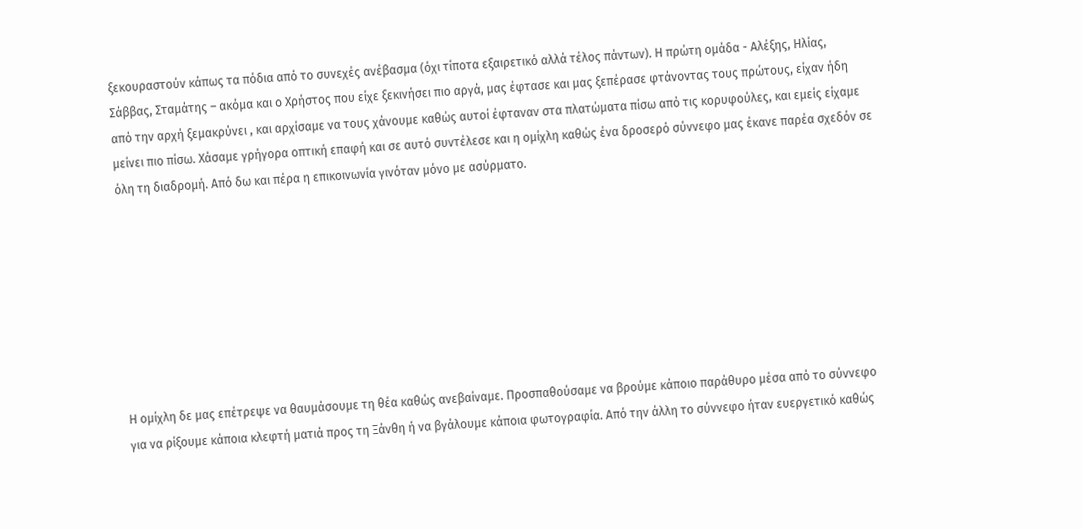ξεκουραστούν κάπως τα πόδια από το συνεχές ανέβασμα (όχι τίποτα εξαιρετικό αλλά τέλος πάντων). Η πρώτη ομάδα - Αλέξης, Ηλίας, Σάββας, Σταμάτης – ακόμα και ο Χρήστος που είχε ξεκινήσει πιο αργά, μας έφτασε και μας ξεπέρασε φτάνοντας τους πρώτους, είχαν ήδη από την αρχή ξεμακρύνει , και αρχίσαμε να τους χάνουμε καθώς αυτοί έφταναν στα πλατώματα πίσω από τις κορυφούλες, και εμείς είχαμε μείνει πιο πίσω. Χάσαμε γρήγορα οπτική επαφή και σε αυτό συντέλεσε και η ομίχλη καθώς ένα δροσερό σύννεφο μας έκανε παρέα σχεδόν σε όλη τη διαδρομή. Από δω και πέρα η επικοινωνία γινόταν μόνο με ασύρματο.








Η ομίχλη δε μας επέτρεψε να θαυμάσουμε τη θέα καθώς ανεβαίναμε. Προσπαθούσαμε να βρούμε κάποιο παράθυρο μέσα από το σύννεφο για να ρίξουμε κάποια κλεφτή ματιά προς τη Ξάνθη ή να βγάλουμε κάποια φωτογραφία. Από την άλλη το σύννεφο ήταν ευεργετικό καθώς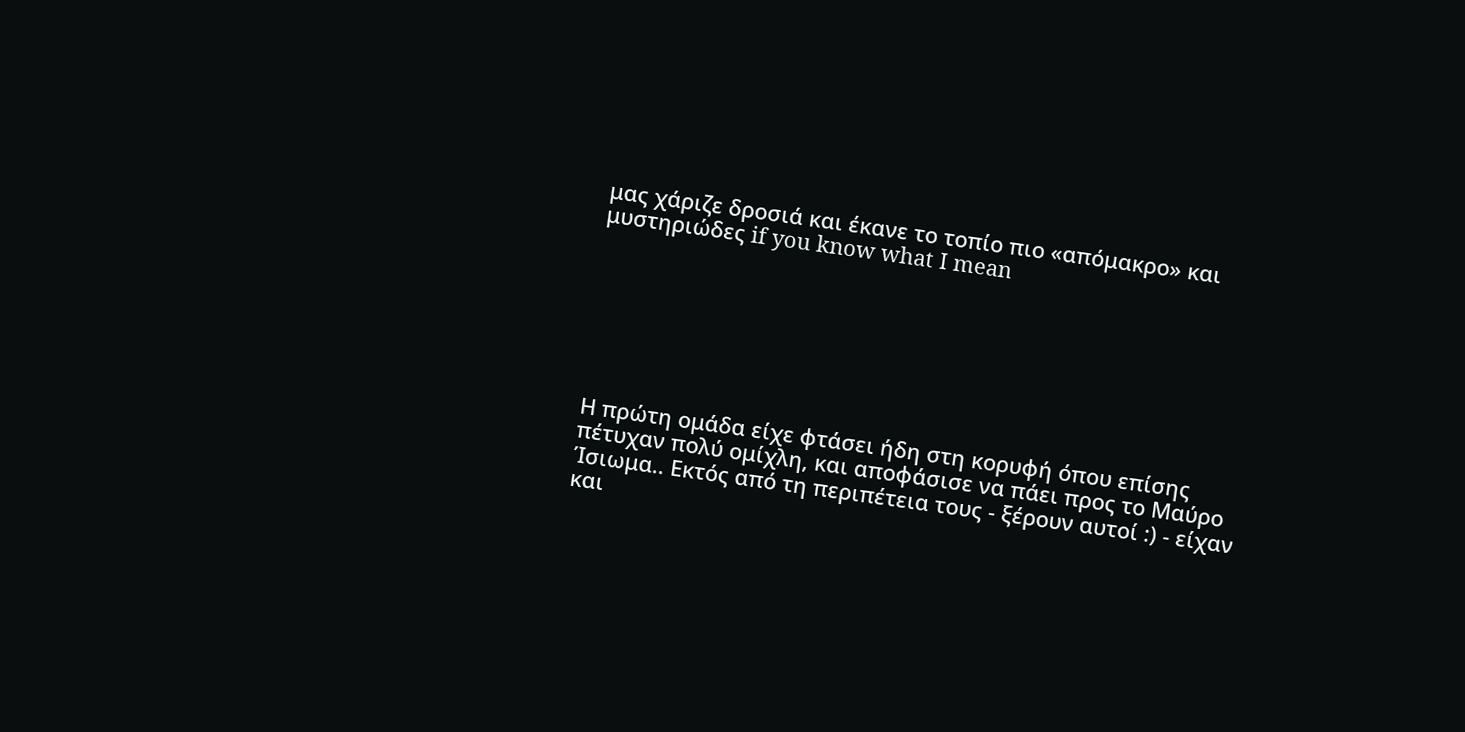μας χάριζε δροσιά και έκανε το τοπίο πιο «απόμακρο» και μυστηριώδες if you know what I mean







Η πρώτη ομάδα είχε φτάσει ήδη στη κορυφή όπου επίσης πέτυχαν πολύ ομίχλη, και αποφάσισε να πάει προς το Μαύρο Ίσιωμα.. Εκτός από τη περιπέτεια τους - ξέρουν αυτοί :) - είχαν και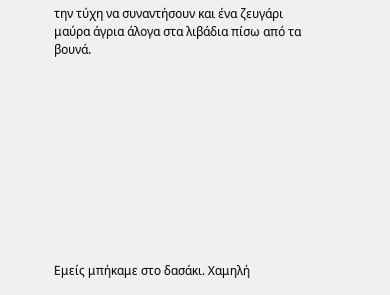την τύχη να συναντήσουν και ένα ζευγάρι μαύρα άγρια άλογα στα λιβάδια πίσω από τα βουνά.











Εμείς μπήκαμε στο δασάκι. Χαμηλή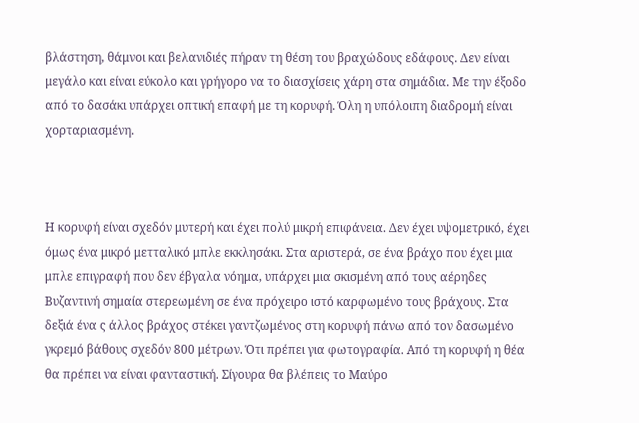βλάστηση, θάμνοι και βελανιδιές πήραν τη θέση του βραχώδους εδάφους. Δεν είναι μεγάλο και είναι εύκολο και γρήγορο να το διασχίσεις χάρη στα σημάδια. Με την έξοδο από το δασάκι υπάρχει οπτική επαφή με τη κορυφή. Όλη η υπόλοιπη διαδρομή είναι χορταριασμένη.



Η κορυφή είναι σχεδόν μυτερή και έχει πολύ μικρή επιφάνεια. Δεν έχει υψομετρικό, έχει όμως ένα μικρό μετταλικό μπλε εκκλησάκι. Στα αριστερά, σε ένα βράχο που έχει μια μπλε επιγραφή που δεν έβγαλα νόημα, υπάρχει μια σκισμένη από τους αέρηδες Βυζαντινή σημαία στερεωμένη σε ένα πρόχειρο ιστό καρφωμένο τους βράχους. Στα δεξιά ένα ς άλλος βράχος στέκει γαντζωμένος στη κορυφή πάνω από τον δασωμένο γκρεμό βάθους σχεδόν 800 μέτρων. Ότι πρέπει για φωτογραφία. Από τη κορυφή η θέα θα πρέπει να είναι φανταστική. Σίγουρα θα βλέπεις το Μαύρο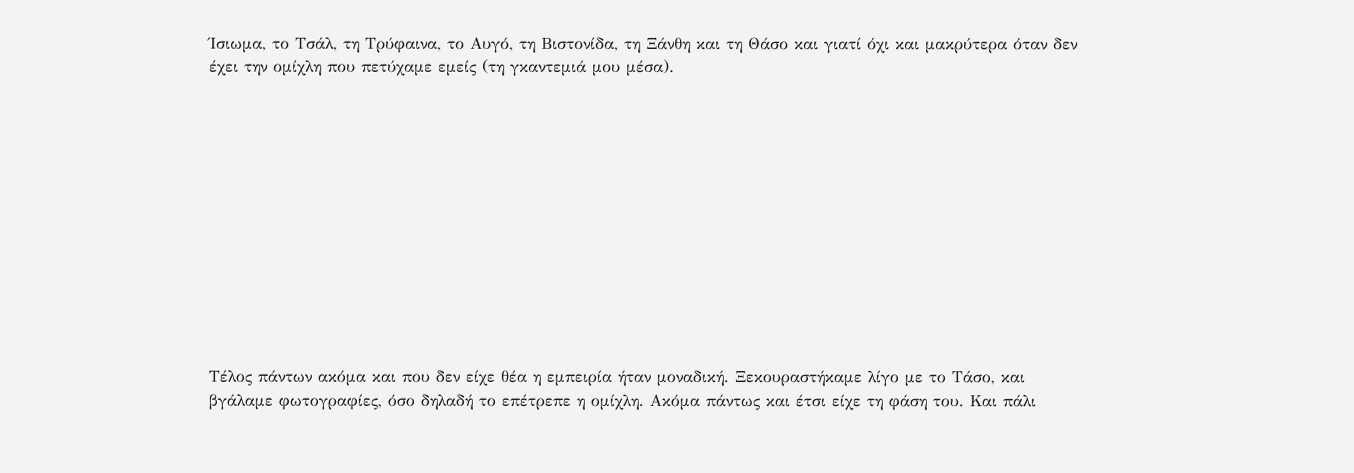Ίσιωμα, το Τσάλ, τη Τρύφαινα, το Αυγό, τη Βιστονίδα, τη Ξάνθη και τη Θάσο και γιατί όχι και μακρύτερα όταν δεν έχει την ομίχλη που πετύχαμε εμείς (τη γκαντεμιά μου μέσα).












Τέλος πάντων ακόμα και που δεν είχε θέα η εμπειρία ήταν μοναδική. Ξεκουραστήκαμε λίγο με το Τάσο, και βγάλαμε φωτογραφίες, όσο δηλαδή το επέτρεπε η ομίχλη. Ακόμα πάντως και έτσι είχε τη φάση του. Και πάλι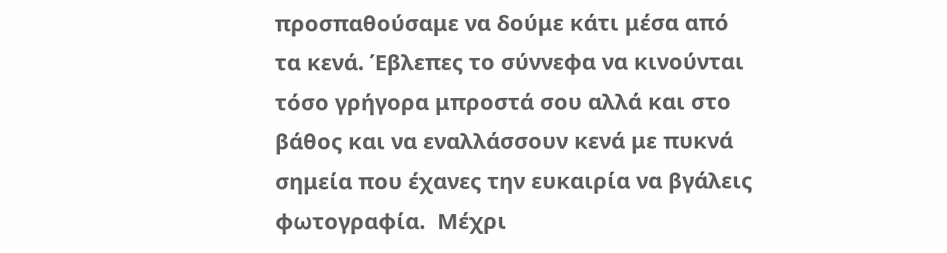προσπαθούσαμε να δούμε κάτι μέσα από τα κενά. Έβλεπες το σύννεφα να κινούνται τόσο γρήγορα μπροστά σου αλλά και στο βάθος και να εναλλάσσουν κενά με πυκνά σημεία που έχανες την ευκαιρία να βγάλεις φωτογραφία.  Μέχρι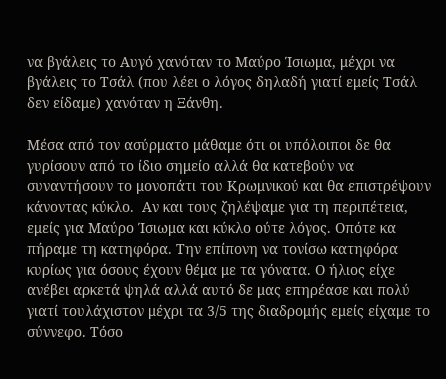να βγάλεις το Αυγό χανόταν το Μαύρο Ίσιωμα, μέχρι να βγάλεις το Τσάλ (που λέει ο λόγος δηλαδή γιατί εμείς Τσάλ δεν είδαμε) χανόταν η Ξάνθη.

Μέσα από τον ασύρματο μάθαμε ότι οι υπόλοιποι δε θα γυρίσουν από το ίδιο σημείο αλλά θα κατεβούν να συναντήσουν το μονοπάτι του Κρωμνικού και θα επιστρέψουν κάνοντας κύκλο.  Αν και τους ζηλέψαμε για τη περιπέτεια, εμείς για Μαύρο Ίσιωμα και κύκλο ούτε λόγος. Οπότε κα πήραμε τη κατηφόρα. Την επίπονη να τονίσω κατηφόρα κυρίως για όσους έχουν θέμα με τα γόνατα. Ο ήλιος είχε ανέβει αρκετά ψηλά αλλά αυτό δε μας επηρέασε και πολύ γιατί τουλάχιστον μέχρι τα 3/5 της διαδρομής εμείς είχαμε το σύννεφο. Τόσο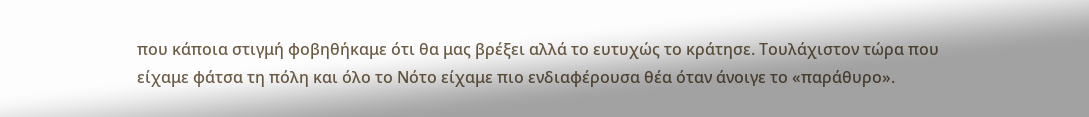που κάποια στιγμή φοβηθήκαμε ότι θα μας βρέξει αλλά το ευτυχώς το κράτησε. Τουλάχιστον τώρα που είχαμε φάτσα τη πόλη και όλο το Νότο είχαμε πιο ενδιαφέρουσα θέα όταν άνοιγε το «παράθυρο».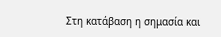Στη κατάβαση η σημασία και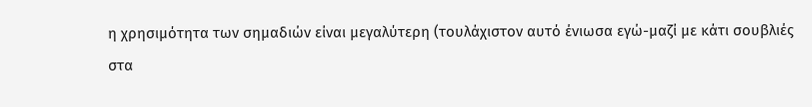η χρησιμότητα των σημαδιών είναι μεγαλύτερη (τουλάχιστον αυτό ένιωσα εγώ-μαζί με κάτι σουβλιές στα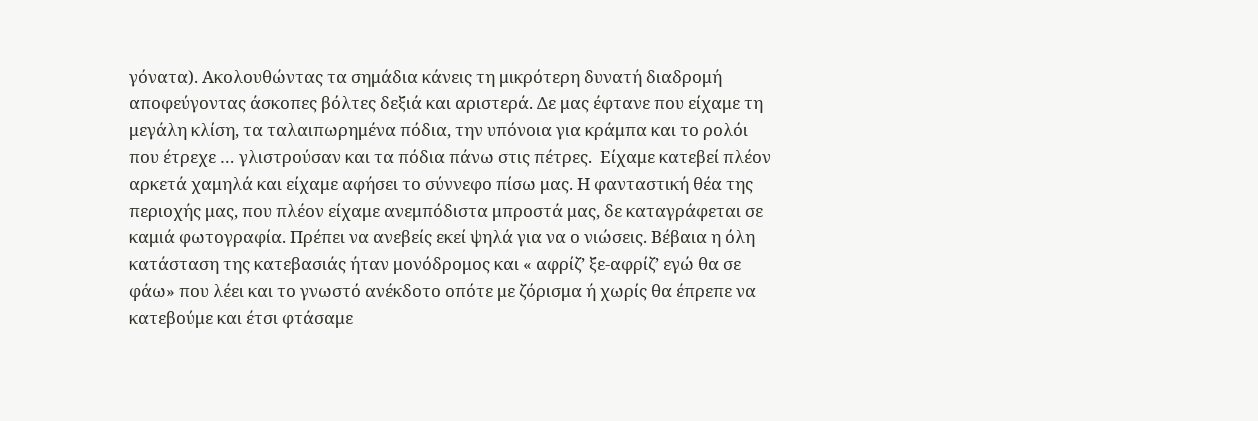γόνατα). Ακολουθώντας τα σημάδια κάνεις τη μικρότερη δυνατή διαδρομή αποφεύγοντας άσκοπες βόλτες δεξιά και αριστερά. Δε μας έφτανε που είχαμε τη μεγάλη κλίση, τα ταλαιπωρημένα πόδια, την υπόνοια για κράμπα και το ρολόι που έτρεχε … γλιστρούσαν και τα πόδια πάνω στις πέτρες.  Είχαμε κατεβεί πλέον αρκετά χαμηλά και είχαμε αφήσει το σύννεφο πίσω μας. Η φανταστική θέα της περιοχής μας, που πλέον είχαμε ανεμπόδιστα μπροστά μας, δε καταγράφεται σε καμιά φωτογραφία. Πρέπει να ανεβείς εκεί ψηλά για να ο νιώσεις. Βέβαια η όλη κατάσταση της κατεβασιάς ήταν μονόδρομος και « αφρίζ’ ξε-αφρίζ’ εγώ θα σε φάω» που λέει και το γνωστό ανέκδοτο οπότε με ζόρισμα ή χωρίς θα έπρεπε να κατεβούμε και έτσι φτάσαμε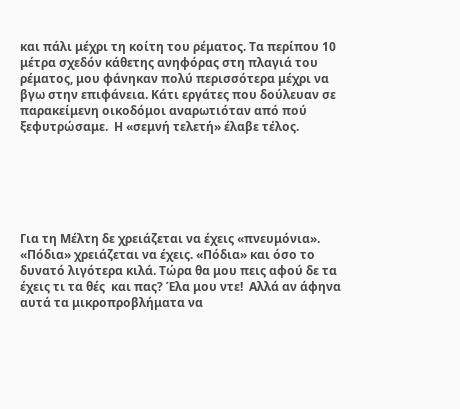και πάλι μέχρι τη κοίτη του ρέματος. Τα περίπου 10 μέτρα σχεδόν κάθετης ανηφόρας στη πλαγιά του ρέματος, μου φάνηκαν πολύ περισσότερα μέχρι να βγω στην επιφάνεια. Κάτι εργάτες που δούλευαν σε παρακείμενη οικοδόμοι αναρωτιόταν από πού ξεφυτρώσαμε.  Η «σεμνή τελετή» έλαβε τέλος.






Για τη Μέλτη δε χρειάζεται να έχεις «πνευμόνια». «Πόδια» χρειάζεται να έχεις. «Πόδια» και όσο το δυνατό λιγότερα κιλά. Τώρα θα μου πεις αφού δε τα έχεις τι τα θές  και πας? Έλα μου ντε!  Αλλά αν άφηνα αυτά τα μικροπροβλήματα να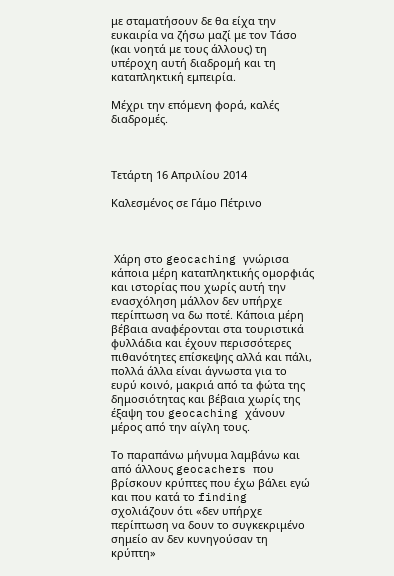με σταματήσουν δε θα είχα την ευκαιρία να ζήσω μαζί με τον Τάσο (και νοητά με τους άλλους) τη  υπέροχη αυτή διαδρομή και τη καταπληκτική εμπειρία.

Μέχρι την επόμενη φορά, καλές διαδρομές.



Τετάρτη 16 Απριλίου 2014

Καλεσμένος σε Γάμο Πέτρινο



 Χάρη στο geocaching γνώρισα κάποια μέρη καταπληκτικής ομορφιάς και ιστορίας που χωρίς αυτή την ενασχόληση μάλλον δεν υπήρχε περίπτωση να δω ποτέ. Κάποια μέρη βέβαια αναφέρονται στα τουριστικά φυλλάδια και έχουν περισσότερες πιθανότητες επίσκεψης αλλά και πάλι,  πολλά άλλα είναι άγνωστα για το ευρύ κοινό, μακριά από τα φώτα της δημοσιότητας και βέβαια χωρίς της έξαψη του geocaching χάνουν μέρος από την αίγλη τους.

Το παραπάνω μήνυμα λαμβάνω και από άλλους geocachers που βρίσκουν κρύπτες που έχω βάλει εγώ και που κατά το finding σχολιάζουν ότι «δεν υπήρχε περίπτωση να δουν το συγκεκριμένο σημείο αν δεν κυνηγούσαν τη κρύπτη»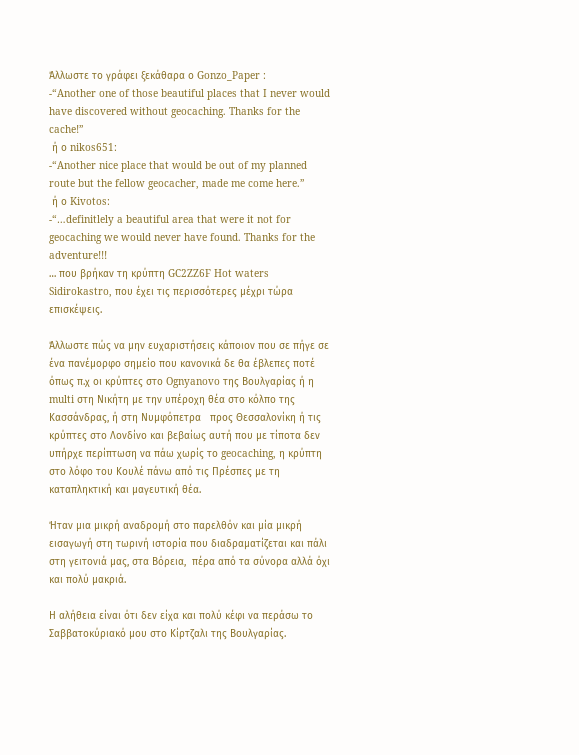Άλλωστε το γράφει ξεκάθαρα ο Gonzo_Paper :
-“Another one of those beautiful places that I never would have discovered without geocaching. Thanks for the cache!”
 ή ο nikos651:
-“Another nice place that would be out of my planned route but the fellow geocacher, made me come here.”
 ή ο Kivotos:
-“…definitlely a beautiful area that were it not for geocaching we would never have found. Thanks for the adventure!!!
… που βρήκαν τη κρύπτη GC2ZZ6F Hot waters Sidirokastro, που έχει τις περισσότερες μέχρι τώρα επισκέψεις.

Άλλωστε πώς να μην ευχαριστήσεις κάποιον που σε πήγε σε ένα πανέμορφο σημείο που κανονικά δε θα έβλεπες ποτέ όπως π.χ οι κρύπτες στο Ognyanovo της Βουλγαρίας ή η multi στη Νικήτη με την υπέροχη θέα στο κόλπο της Κασσάνδρας, ή στη Νυμφόπετρα   προς Θεσσαλονίκη ή τις κρύπτες στο Λονδίνο και βεβαίως αυτή που με τίποτα δεν υπήρχε περίπτωση να πάω χωρίς το geocaching, η κρύπτη στο λόφο του Κουλέ πάνω από τις Πρέσπες με τη καταπληκτική και μαγευτική θέα.

Ήταν μια μικρή αναδρομή στο παρελθόν και μία μικρή εισαγωγή στη τωρινή ιστορία που διαδραματίζεται και πάλι στη γειτονιά μας, στα Βόρεια,  πέρα από τα σύνορα αλλά όχι και πολύ μακριά.

Η αλήθεια είναι ότι δεν είχα και πολύ κέφι να περάσω το Σαββατοκύριακό μου στο Κίρτζαλι της Βουλγαρίας.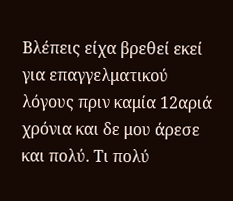Βλέπεις είχα βρεθεί εκεί για επαγγελματικού λόγους πριν καμία 12αριά χρόνια και δε μου άρεσε και πολύ. Τι πολύ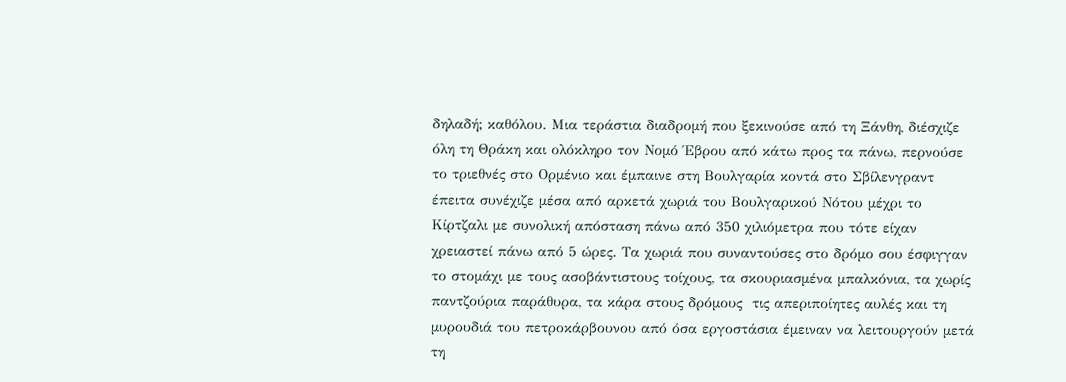δηλαδή; καθόλου. Μια τεράστια διαδρομή που ξεκινούσε από τη Ξάνθη, διέσχιζε όλη τη Θράκη και ολόκληρο τον Νομό Έβρου από κάτω προς τα πάνω, περνούσε το τριεθνές στο Ορμένιο και έμπαινε στη Βουλγαρία κοντά στο Σβίλενγραντ έπειτα συνέχιζε μέσα από αρκετά χωριά του Βουλγαρικού Νότου μέχρι το Κίρτζαλι με συνολική απόσταση πάνω από 350 χιλιόμετρα που τότε είχαν χρειαστεί πάνω από 5 ώρες. Τα χωριά που συναντούσες στο δρόμο σου έσφιγγαν το στομάχι με τους ασοβάντιστους τοίχους, τα σκουριασμένα μπαλκόνια, τα χωρίς παντζούρια παράθυρα, τα κάρα στους δρόμους  τις απεριποίητες αυλές και τη μυρουδιά του πετροκάρβουνου από όσα εργοστάσια έμειναν να λειτουργούν μετά τη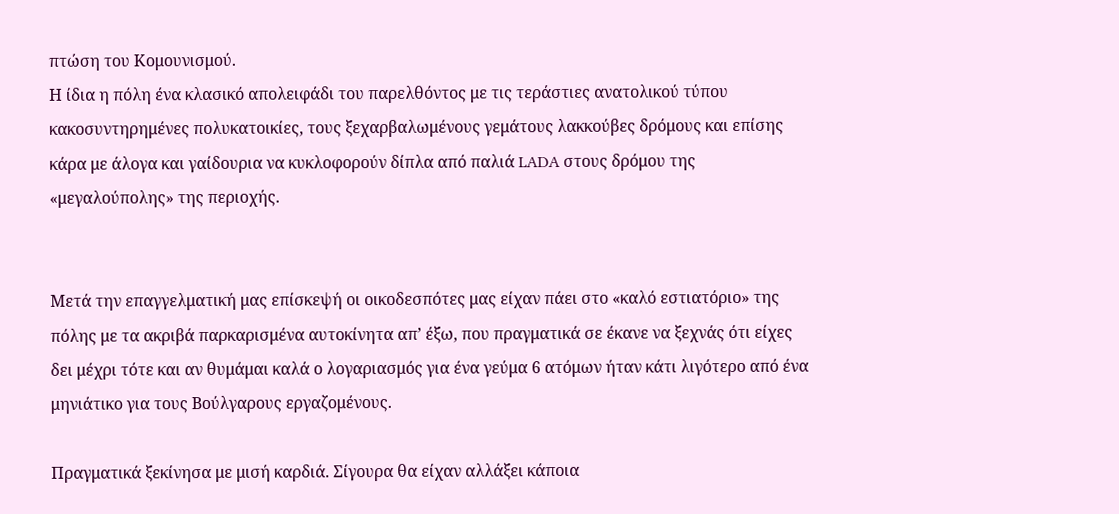πτώση του Κομουνισμού.
Η ίδια η πόλη ένα κλασικό απολειφάδι του παρελθόντος με τις τεράστιες ανατολικού τύπου κακοσυντηρημένες πολυκατοικίες, τους ξεχαρβαλωμένους γεμάτους λακκούβες δρόμους και επίσης κάρα με άλογα και γαίδουρια να κυκλοφορούν δίπλα από παλιά LADA στους δρόμου της «μεγαλούπολης» της περιοχής.


Μετά την επαγγελματική μας επίσκεψή οι οικοδεσπότες μας είχαν πάει στο «καλό εστιατόριο» της πόλης με τα ακριβά παρκαρισμένα αυτοκίνητα απ’ έξω, που πραγματικά σε έκανε να ξεχνάς ότι είχες δει μέχρι τότε και αν θυμάμαι καλά ο λογαριασμός για ένα γεύμα 6 ατόμων ήταν κάτι λιγότερο από ένα μηνιάτικο για τους Βούλγαρους εργαζομένους.

Πραγματικά ξεκίνησα με μισή καρδιά. Σίγουρα θα είχαν αλλάξει κάποια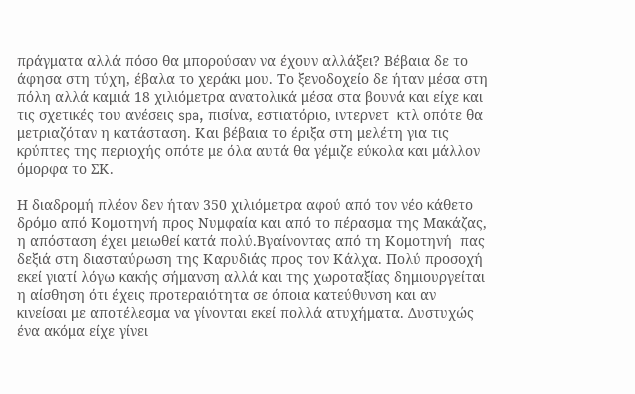πράγματα αλλά πόσο θα μπορούσαν να έχουν αλλάξει? Βέβαια δε το άφησα στη τύχη, έβαλα το χεράκι μου. Το ξενοδοχείο δε ήταν μέσα στη πόλη αλλά καμιά 18 χιλιόμετρα ανατολικά μέσα στα βουνά και είχε και τις σχετικές του ανέσεις spa, πισίνα, εστιατόριο, ιντερνετ  κτλ οπότε θα μετριαζόταν η κατάσταση. Και βέβαια το έριξα στη μελέτη για τις κρύπτες της περιοχής οπότε με όλα αυτά θα γέμιζε εύκολα και μάλλον όμορφα το ΣΚ.

Η διαδρομή πλέον δεν ήταν 350 χιλιόμετρα αφού από τον νέο κάθετο δρόμο από Κομοτηνή προς Νυμφαία και από το πέρασμα της Μακάζας, η απόσταση έχει μειωθεί κατά πολύ.Βγαίνοντας από τη Κομοτηνή  πας δεξιά στη διασταύρωση της Καρυδιάς προς τον Κάλχα. Πολύ προσοχή εκεί γιατί λόγω κακής σήμανση αλλά και της χωροταξίας δημιουργείται η αίσθηση ότι έχεις προτεραιότητα σε όποια κατεύθυνση και αν κινείσαι με αποτέλεσμα να γίνονται εκεί πολλά ατυχήματα. Δυστυχώς ένα ακόμα είχε γίνει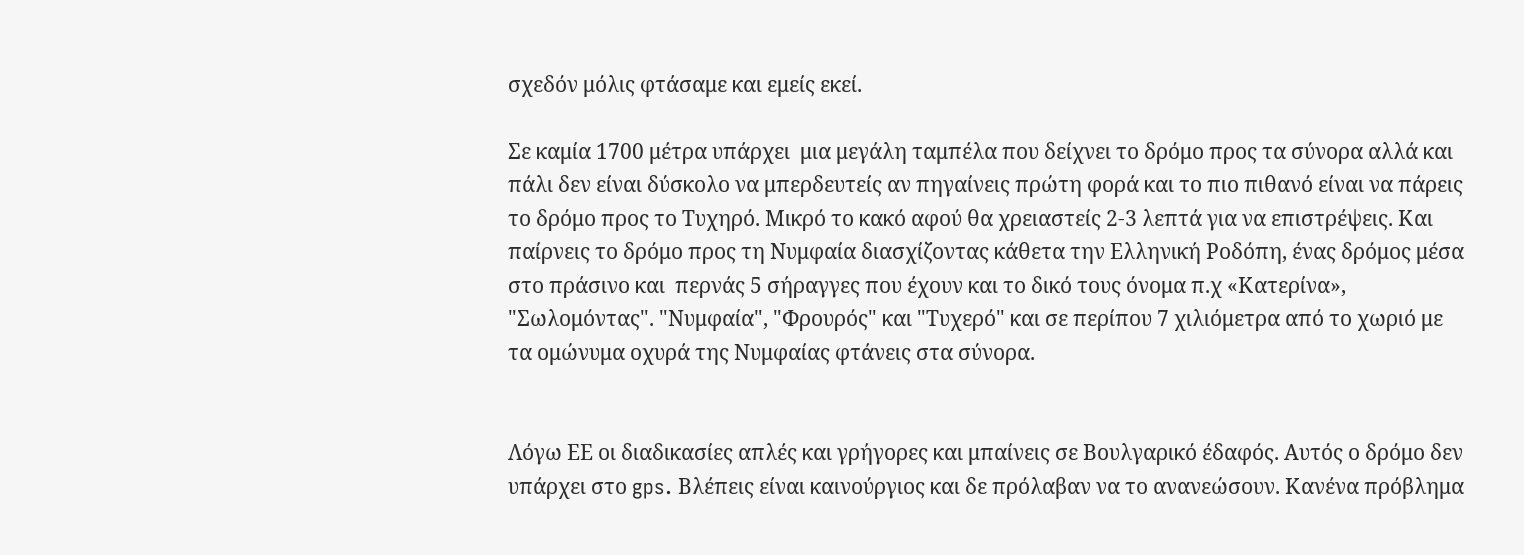σχεδόν μόλις φτάσαμε και εμείς εκεί.

Σε καμία 1700 μέτρα υπάρχει  μια μεγάλη ταμπέλα που δείχνει το δρόμο προς τα σύνορα αλλά και πάλι δεν είναι δύσκολο να μπερδευτείς αν πηγαίνεις πρώτη φορά και το πιο πιθανό είναι να πάρεις το δρόμο προς το Τυχηρό. Μικρό το κακό αφού θα χρειαστείς 2-3 λεπτά για να επιστρέψεις. Και παίρνεις το δρόμο προς τη Νυμφαία διασχίζοντας κάθετα την Ελληνική Ροδόπη, ένας δρόμος μέσα στο πράσινο και  περνάς 5 σήραγγες που έχουν και το δικό τους όνομα π.χ «Κατερίνα»,  "Σωλομόντας". "Νυμφαία", "Φρουρός" και "Τυχερό" και σε περίπου 7 χιλιόμετρα από το χωριό με τα ομώνυμα οχυρά της Νυμφαίας φτάνεις στα σύνορα.


Λόγω ΕΕ οι διαδικασίες απλές και γρήγορες και μπαίνεις σε Βουλγαρικό έδαφός. Αυτός ο δρόμο δεν υπάρχει στο gps. Βλέπεις είναι καινούργιος και δε πρόλαβαν να το ανανεώσουν. Κανένα πρόβλημα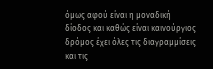όμως αφού είναι η μοναδική δίοδος και καθώς είναι καινούργιος δρόμος έχει όλες τις διαγραμμίσεις και τις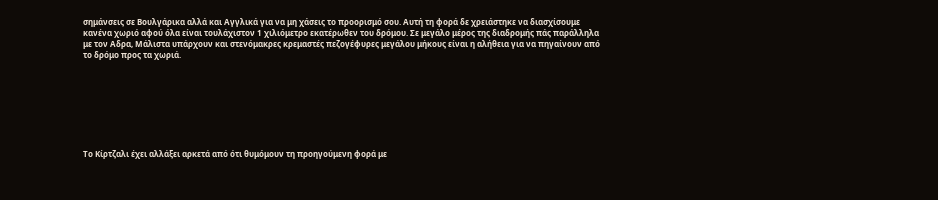σημάνσεις σε Βουλγάρικα αλλά και Αγγλικά για να μη χάσεις το προορισμό σου. Αυτή τη φορά δε χρειάστηκε να διασχίσουμε κανένα χωριό αφού όλα είναι τουλάχιστον 1 χιλιόμετρο εκατέρωθεν του δρόμου. Σε μεγάλο μέρος της διαδρομής πάς παράλληλα με τον Αδρα, Μάλιστα υπάρχουν και στενόμακρες κρεμαστές πεζογέφυρες μεγάλου μήκους είναι η αλήθεια για να πηγαίνουν από το δρόμο προς τα χωριά.








Το Κίρτζαλι έχει αλλάξει αρκετά από ότι θυμόμουν τη προηγούμενη φορά με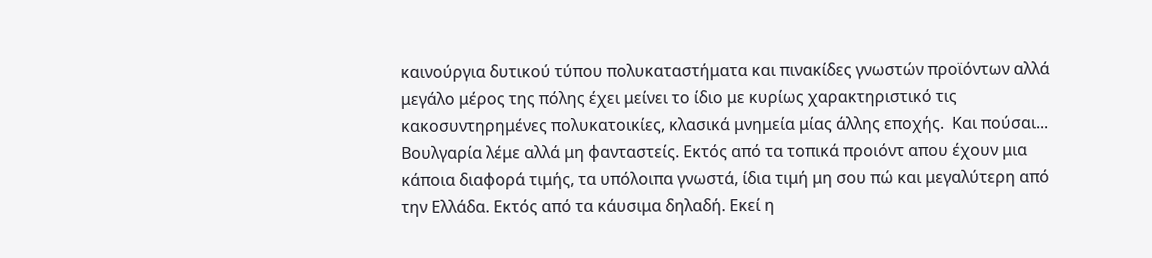καινούργια δυτικού τύπου πολυκαταστήματα και πινακίδες γνωστών προϊόντων αλλά μεγάλο μέρος της πόλης έχει μείνει το ίδιο με κυρίως χαρακτηριστικό τις κακοσυντηρημένες πολυκατοικίες, κλασικά μνημεία μίας άλλης εποχής.  Και πούσαι... Βουλγαρία λέμε αλλά μη φανταστείς. Εκτός από τα τοπικά προιόντ απου έχουν μια κάποια διαφορά τιμής, τα υπόλοιπα γνωστά, ίδια τιμή μη σου πώ και μεγαλύτερη από την Ελλάδα. Εκτός από τα κάυσιμα δηλαδή. Εκεί η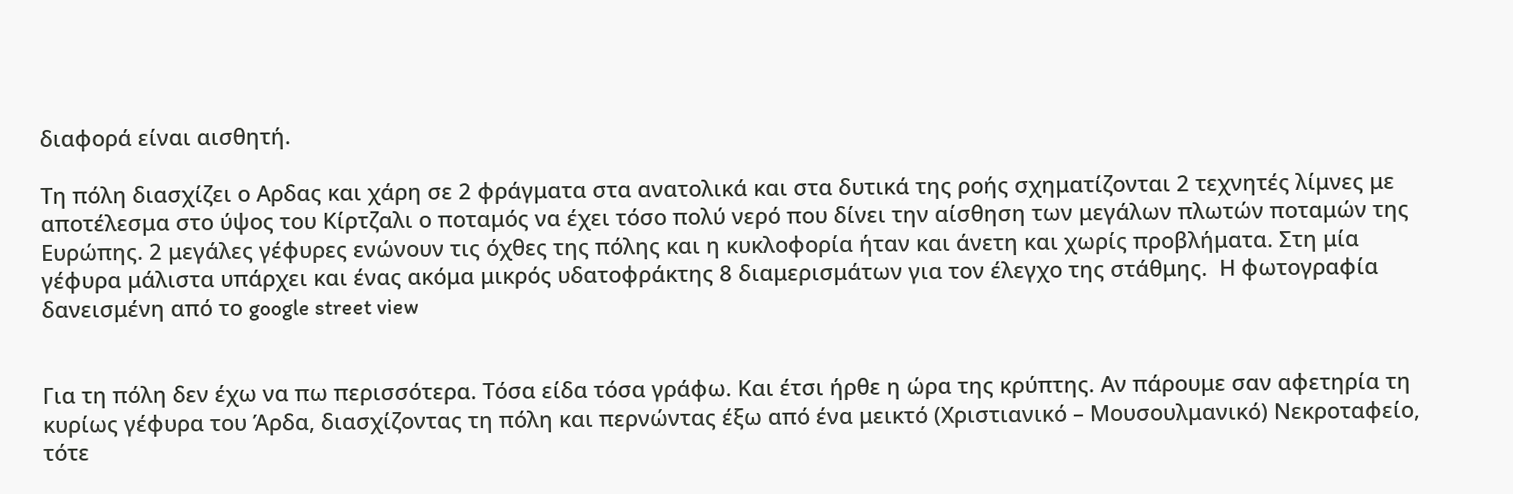διαφορά είναι αισθητή.

Τη πόλη διασχίζει ο Αρδας και χάρη σε 2 φράγματα στα ανατολικά και στα δυτικά της ροής σχηματίζονται 2 τεχνητές λίμνες με αποτέλεσμα στο ύψος του Κίρτζαλι ο ποταμός να έχει τόσο πολύ νερό που δίνει την αίσθηση των μεγάλων πλωτών ποταμών της Ευρώπης. 2 μεγάλες γέφυρες ενώνουν τις όχθες της πόλης και η κυκλοφορία ήταν και άνετη και χωρίς προβλήματα. Στη μία γέφυρα μάλιστα υπάρχει και ένας ακόμα μικρός υδατοφράκτης 8 διαμερισμάτων για τον έλεγχο της στάθμης.  Η φωτογραφία δανεισμένη από το google street view


Για τη πόλη δεν έχω να πω περισσότερα. Τόσα είδα τόσα γράφω. Και έτσι ήρθε η ώρα της κρύπτης. Αν πάρουμε σαν αφετηρία τη κυρίως γέφυρα του Άρδα, διασχίζοντας τη πόλη και περνώντας έξω από ένα μεικτό (Χριστιανικό – Μουσουλμανικό) Νεκροταφείο,  τότε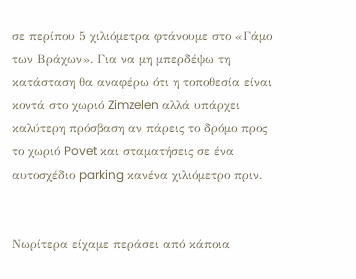σε περίπου 5 χιλιόμετρα φτάνουμε στο «Γάμο των Βράχων». Για να μη μπερδέψω τη κατάσταση θα αναφέρω ότι η τοποθεσία είναι κοντά στο χωριό Zimzelen αλλά υπάρχει καλύτερη πρόσβαση αν πάρεις το δρόμο προς το χωριό Povet και σταματήσεις σε ένα αυτοσχέδιο parking κανένα χιλιόμετρο πριν.


Νωρίτερα είχαμε περάσει από κάποια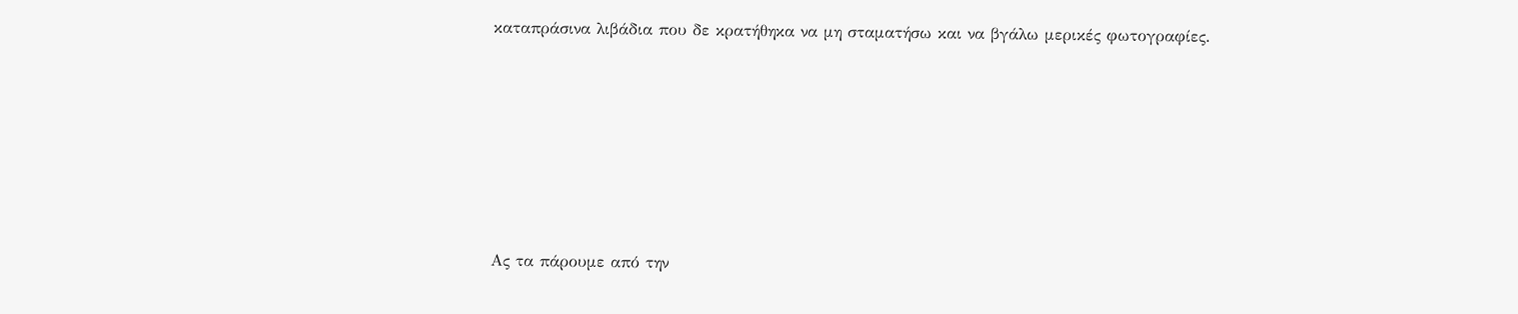καταπράσινα λιβάδια που δε κρατήθηκα να μη σταματήσω και να βγάλω μερικές φωτογραφίες.







Ας τα πάρουμε από την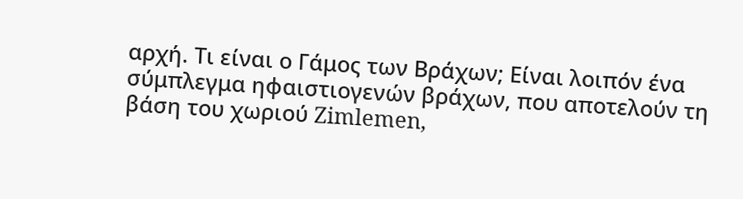αρχή. Τι είναι ο Γάμος των Βράχων; Είναι λοιπόν ένα σύμπλεγμα ηφαιστιογενών βράχων, που αποτελούν τη βάση του χωριού Zimlemen,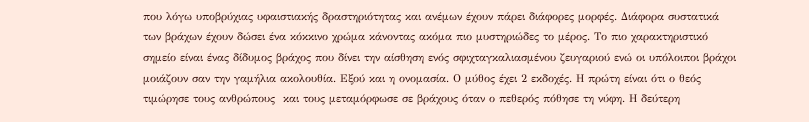που λόγω υποβρύχιας υφαιστιακής δραστηριότητας και ανέμων έχουν πάρει διάφορες μορφές. Διάφορα συστατικά των βράχων έχουν δώσει ένα κόκκινο χρώμα κάνοντας ακόμα πιο μυστηριώδες το μέρος. Το πιο χαρακτηριστικό σημείο είναι ένας δίδυμος βράχος που δίνει την αίσθηση ενός σφιχταγκαλιασμένου ζευγαριού ενώ οι υπόλοιποι βράχοι μοιάζουν σαν την γαμήλια ακολουθία. Εξού και η ονομασία. Ο μύθος έχει 2 εκδοχές. Η πρώτη είναι ότι ο θεός τιμώρησε τους ανθρώπους  και τους μεταμόρφωσε σε βράχους όταν ο πεθερός πόθησε τη νύφη. Η δεύτερη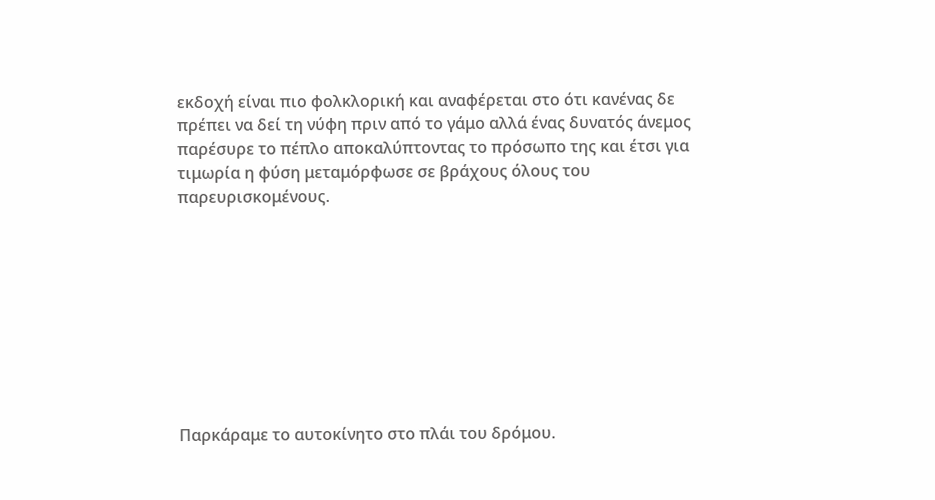εκδοχή είναι πιο φολκλορική και αναφέρεται στο ότι κανένας δε πρέπει να δεί τη νύφη πριν από το γάμο αλλά ένας δυνατός άνεμος παρέσυρε το πέπλο αποκαλύπτοντας το πρόσωπο της και έτσι για τιμωρία η φύση μεταμόρφωσε σε βράχους όλους του παρευρισκομένους.









Παρκάραμε το αυτοκίνητο στο πλάι του δρόμου.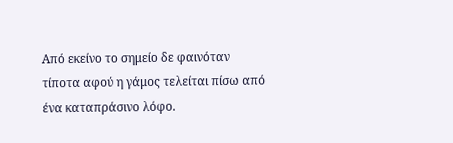Από εκείνο το σημείο δε φαινόταν τίποτα αφού η γάμος τελείται πίσω από ένα καταπράσινο λόφο.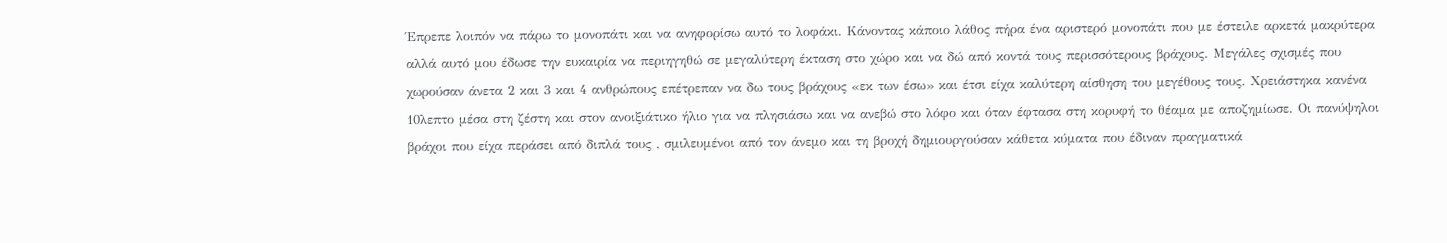Έπρεπε λοιπόν να πάρω το μονοπάτι και να ανηφορίσω αυτό το λοφάκι. Κάνοντας κάποιο λάθος πήρα ένα αριστερό μονοπάτι που με έστειλε αρκετά μακρύτερα αλλά αυτό μου έδωσε την ευκαιρία να περιηγηθώ σε μεγαλύτερη έκταση στο χώρο και να δώ από κοντά τους περισσότερους βράχους. Μεγάλες σχισμές που χωρούσαν άνετα 2 και 3 και 4 ανθρώπους επέτρεπαν να δω τους βράχους «εκ των έσω» και έτσι είχα καλύτερη αίσθηση του μεγέθους τους. Χρειάστηκα κανένα 10λεπτο μέσα στη ζέστη και στον ανοιξιάτικο ήλιο για να πλησιάσω και να ανεβώ στο λόφο και όταν έφτασα στη κορυφή το θέαμα με αποζημίωσε. Οι πανύψηλοι  βράχοι που είχα περάσει από διπλά τους , σμιλευμένοι από τον άνεμο και τη βροχή δημιουργούσαν κάθετα κύματα που έδιναν πραγματικά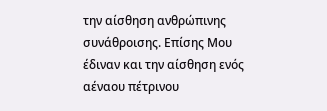την αίσθηση ανθρώπινης συνάθροισης. Επίσης Μου έδιναν και την αίσθηση ενός αέναου πέτρινου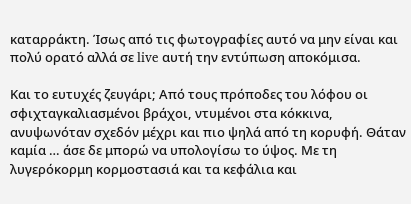καταρράκτη. Ίσως από τις φωτογραφίες αυτό να μην είναι και πολύ ορατό αλλά σε live αυτή την εντύπωση αποκόμισα.

Και το ευτυχές ζευγάρι; Από τους πρόποδες του λόφου οι σφιχταγκαλιασμένοι βράχοι, ντυμένοι στα κόκκινα,  ανυψωνόταν σχεδόν μέχρι και πιο ψηλά από τη κορυφή. Θάταν καμία … άσε δε μπορώ να υπολογίσω το ύψος. Με τη λυγερόκορμη κορμοστασιά και τα κεφάλια και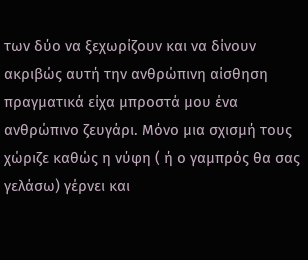των δύο να ξεχωρίζουν και να δίνουν  ακριβώς αυτή την ανθρώπινη αίσθηση πραγματικά είχα μπροστά μου ένα ανθρώπινο ζευγάρι. Μόνο μια σχισμή τους χώριζε καθώς η νύφη ( ή ο γαμπρός θα σας γελάσω) γέρνει και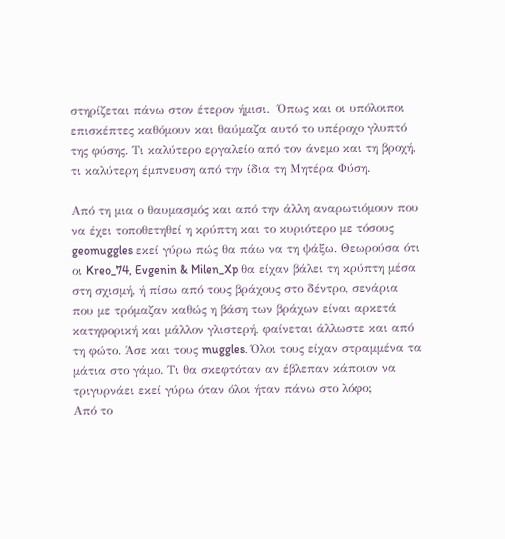στηρίζεται πάνω στον έτερον ήμισι.  Όπως και οι υπόλοιποι επισκέπτες καθόμουν και θαύμαζα αυτό το υπέροχο γλυπτό της φύσης. Τι καλύτερο εργαλείο από τον άνεμο και τη βροχή, τι καλύτερη έμπνευση από την ίδια τη Μητέρα Φύση.

Από τη μια ο θαυμασμός και από την άλλη αναρωτιόμουν που να έχει τοποθετηθεί η κρύπτη και το κυριότερο με τόσους geomuggles εκεί γύρω πώς θα πάω να τη ψάξω. Θεωρούσα ότι οι Kreo_74, Evgenin & Milen_Xp θα είχαν βάλει τη κρύπτη μέσα στη σχισμή, ή πίσω από τους βράχους στο δέντρο, σενάρια που με τρόμαζαν καθώς η βάση των βράχων είναι αρκετά κατηφορική και μάλλον γλιστερή, φαίνεται άλλωστε και από τη φώτο. Άσε και τους muggles. Όλοι τους είχαν στραμμένα τα μάτια στο γάμο. Τι θα σκεφτόταν αν έβλεπαν κάποιον να τριγυρνάει εκεί γύρω όταν όλοι ήταν πάνω στο λόφο;
Από το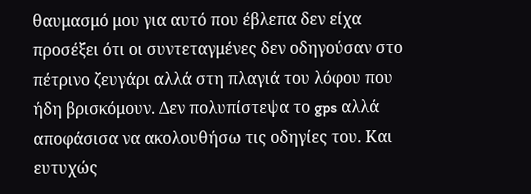θαυμασμό μου για αυτό που έβλεπα δεν είχα προσέξει ότι οι συντεταγμένες δεν οδηγούσαν στο πέτρινο ζευγάρι αλλά στη πλαγιά του λόφου που ήδη βρισκόμουν. Δεν πολυπίστεψα το gps αλλά αποφάσισα να ακολουθήσω τις οδηγίες του. Και ευτυχώς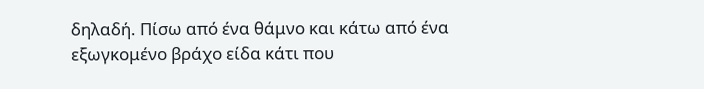δηλαδή. Πίσω από ένα θάμνο και κάτω από ένα εξωγκομένο βράχο είδα κάτι που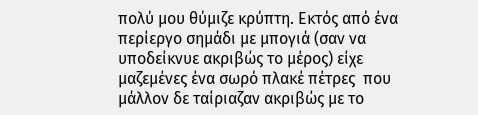πολύ μου θύμιζε κρύπτη. Εκτός από ένα περίεργο σημάδι με μπογιά (σαν να υποδείκνυε ακριβώς το μέρος) είχε μαζεμένες ένα σωρό πλακέ πέτρες  που μάλλον δε ταίριαζαν ακριβώς με το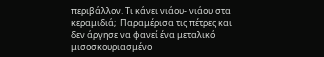περιβάλλον. Τι κάνει νιάου- νιάου στα κεραμιδιά;  Παραμέρισα τις πέτρες και δεν άργησε να φανεί ένα μεταλικό μισοσκουριασμένο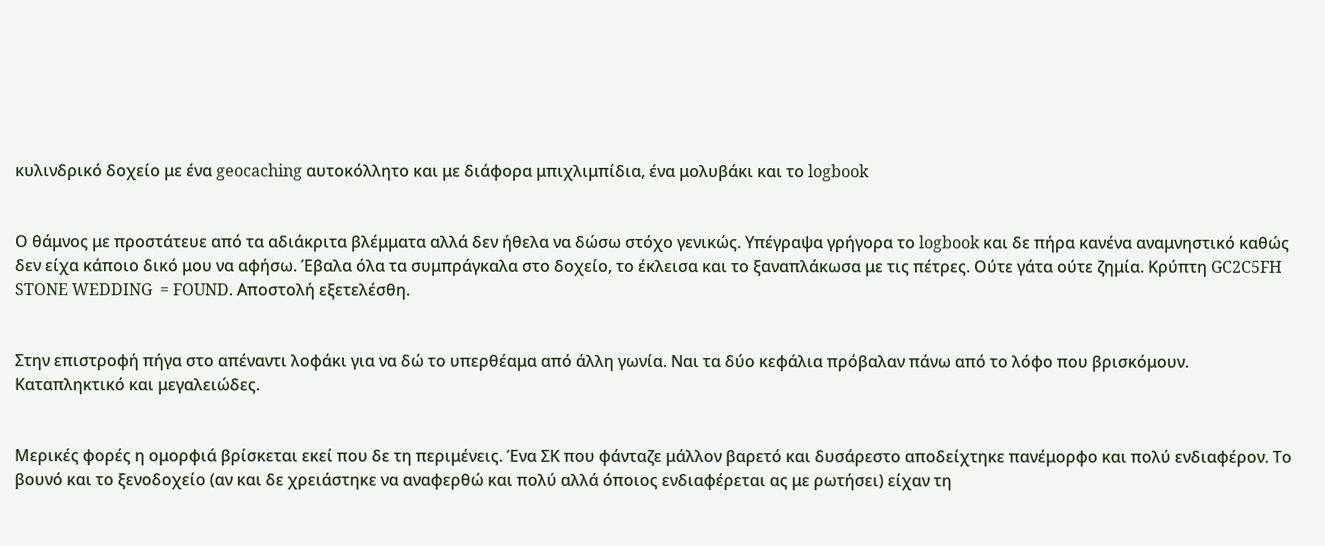κυλινδρικό δοχείο με ένα geocaching αυτοκόλλητο και με διάφορα μπιχλιμπίδια, ένα μολυβάκι και το logbook


Ο θάμνος με προστάτευε από τα αδιάκριτα βλέμματα αλλά δεν ήθελα να δώσω στόχο γενικώς. Υπέγραψα γρήγορα το logbook και δε πήρα κανένα αναμνηστικό καθώς δεν είχα κάποιο δικό μου να αφήσω. Έβαλα όλα τα συμπράγκαλα στο δοχείο, το έκλεισα και το ξαναπλάκωσα με τις πέτρες. Ούτε γάτα ούτε ζημία. Κρύπτη GC2C5FH STONE WEDDING  = FOUND. Αποστολή εξετελέσθη.


Στην επιστροφή πήγα στο απέναντι λοφάκι για να δώ το υπερθέαμα από άλλη γωνία. Ναι τα δύο κεφάλια πρόβαλαν πάνω από το λόφο που βρισκόμουν. Καταπληκτικό και μεγαλειώδες.


Μερικές φορές η ομορφιά βρίσκεται εκεί που δε τη περιμένεις. Ένα ΣΚ που φάνταζε μάλλον βαρετό και δυσάρεστο αποδείχτηκε πανέμορφο και πολύ ενδιαφέρον. Το βουνό και το ξενοδοχείο (αν και δε χρειάστηκε να αναφερθώ και πολύ αλλά όποιος ενδιαφέρεται ας με ρωτήσει) είχαν τη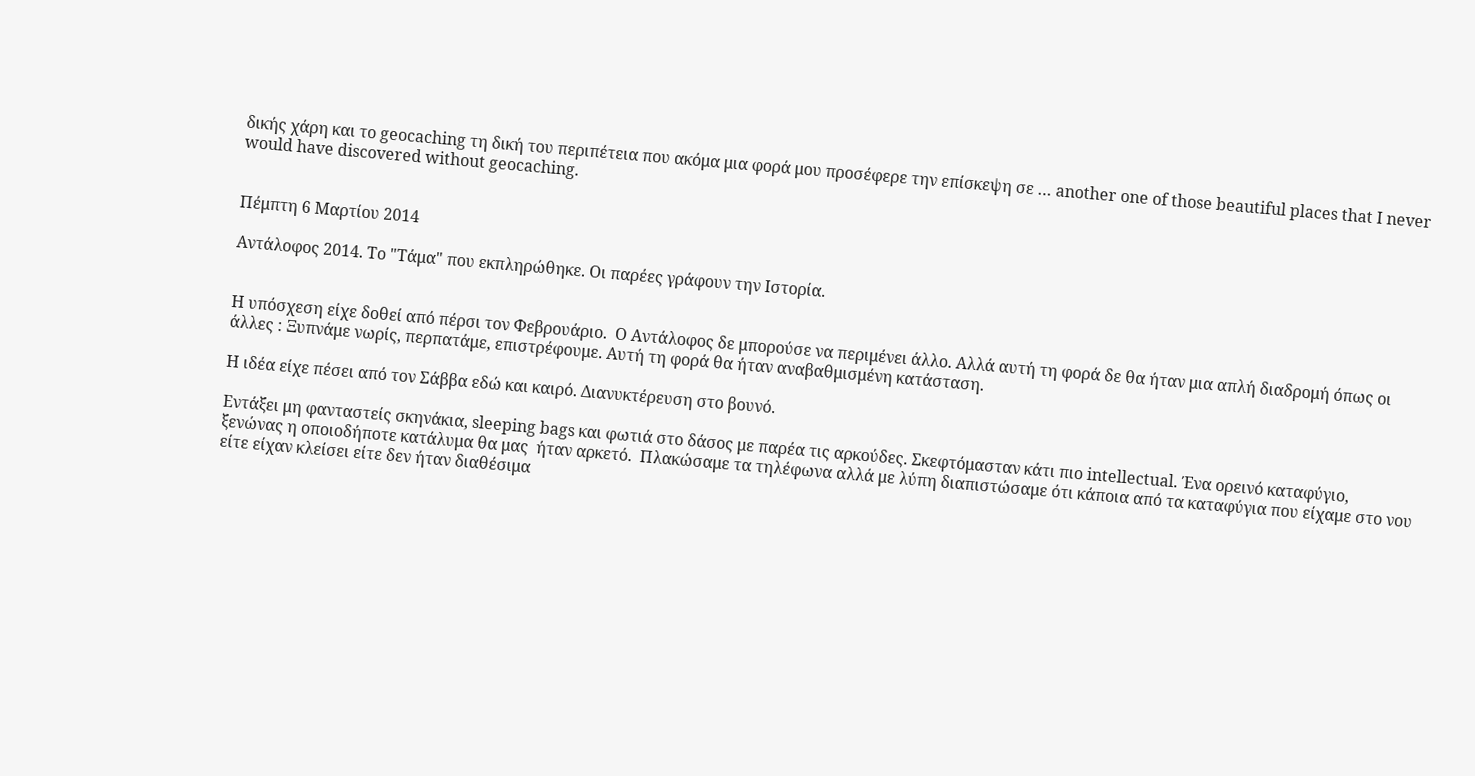δικής χάρη και το geocaching τη δική του περιπέτεια που ακόμα μια φορά μου προσέφερε την επίσκεψη σε … another one of those beautiful places that I never would have discovered without geocaching.


Πέμπτη 6 Μαρτίου 2014

Αντάλοφος 2014. Το "Τάμα" που εκπληρώθηκε. Οι παρέες γράφουν την Ιστορία.


Η υπόσχεση είχε δοθεί από πέρσι τον Φεβρουάριο.  Ο Αντάλοφος δε μπορoύσε να περιμένει άλλο. Αλλά αυτή τη φορά δε θα ήταν μια απλή διαδρομή όπως οι άλλες : Ξυπνάμε νωρίς, περπατάμε, επιστρέφουμε. Αυτή τη φορά θα ήταν αναβαθμισμένη κατάσταση.

Η ιδέα είχε πέσει από τον Σάββα εδώ και καιρό. Διανυκτέρευση στο βουνό.

Εντάξει μη φανταστείς σκηνάκια, sleeping bags και φωτιά στο δάσος με παρέα τις αρκούδες. Σκεφτόμασταν κάτι πιο intellectual. Ένα ορεινό καταφύγιο,  ξενώνας η οποιοδήποτε κατάλυμα θα μας  ήταν αρκετό.  Πλακώσαμε τα τηλέφωνα αλλά με λύπη διαπιστώσαμε ότι κάποια από τα καταφύγια που είχαμε στο νου είτε είχαν κλείσει είτε δεν ήταν διαθέσιμα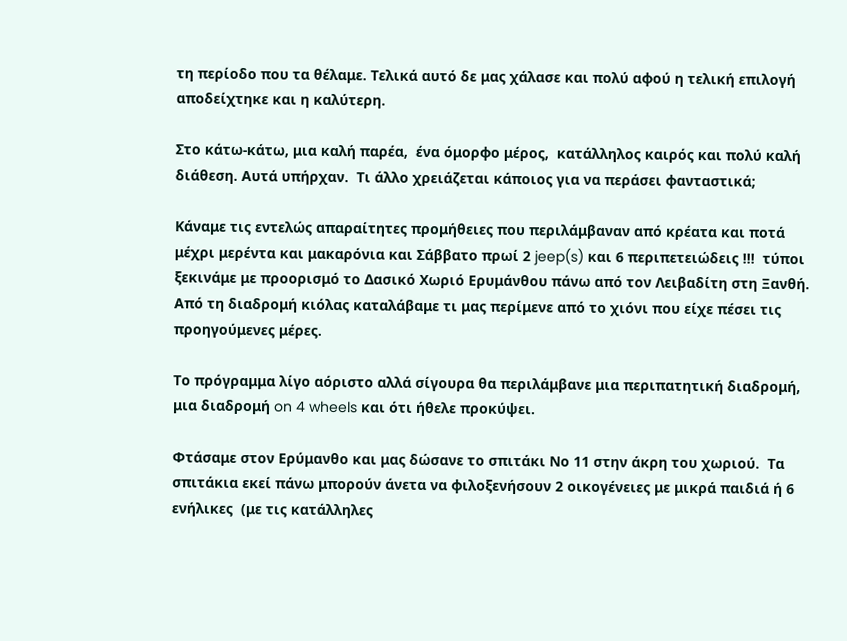τη περίοδο που τα θέλαμε. Τελικά αυτό δε μας χάλασε και πολύ αϕού η τελική επιλογή αποδείχτηκε και η καλύτερη.

Στο κάτω-κάτω, μια καλή παρέα,  ένα όμορφο μέρος,  κατάλληλος καιρός και πολύ καλή διάθεση. Αυτά υπήρχαν.  Τι άλλο χρειάζεται κάποιος για να περάσει φανταστικά;

Κάναμε τις εντελώς απαραίτητες προμήθειες που περιλάμβαναν από κρέατα και ποτά μέχρι μερέντα και μακαρόνια και Σάββατο πρωί 2 jeep(s) και 6 περιπετειώδεις !!!  τύποι ξεκινάμε με προορισμό το Δασικό Χωριό Ερυμάνθου πάνω από τον Λειβαδίτη στη Ξανθή. Από τη διαδρομή κιόλας καταλάβαμε τι μας περίμενε από το χιόνι που είχε πέσει τις προηγούμενες μέρες.

Το πρόγραμμα λίγο αόριστο αλλά σίγουρα θα περιλάμβανε μια περιπατητική διαδρομή, μια διαδρομή on 4 wheels και ότι ήθελε προκύψει.

Φτάσαμε στον Ερύμανθο και μας δώσανε το σπιτάκι Νο 11 στην άκρη του χωριού.  Τα σπιτάκια εκεί πάνω μπορούν άνετα να φιλοξενήσουν 2 οικογένειες με μικρά παιδιά ή 6 ενήλικες  (με τις κατάλληλες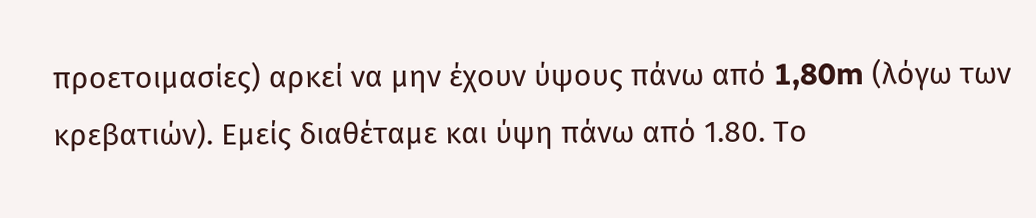προετοιμασίες) αρκεί να μην έχουν ύψους πάνω από 1,80m (λόγω των κρεβατιών). Εμείς διαθέταμε και ύψη πάνω από 1.80. Το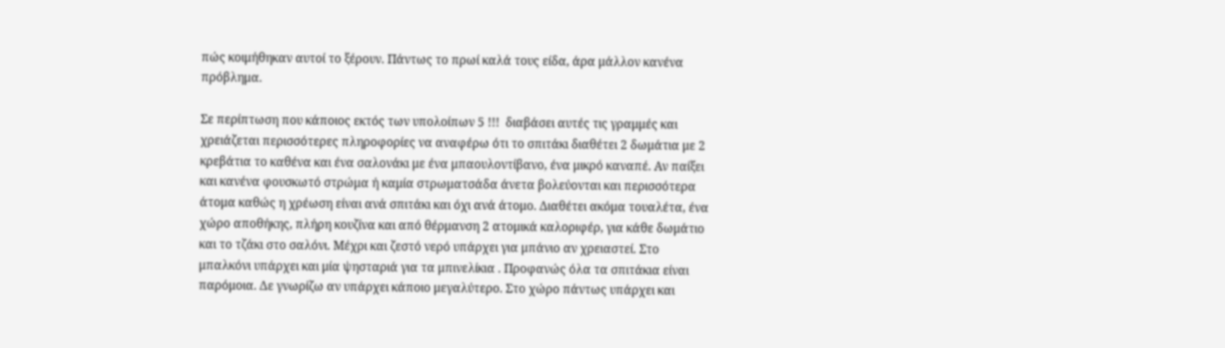πώς κοιμήθηκαν αυτοί το ξέρουν. Πάντως το πρωί καλά τους είδα, άρα μάλλον κανένα πρόβλημα.

Σε περίπτωση που κάποιος εκτός των υπολοίπων 5 !!!  διαβάσει αυτές τις γραμμές και χρειάζεται περισσότερες πληροφορίες να αναφέρω ότι το σπιτάκι διαθέτει 2 δωμάτια με 2 κρεβάτια το καθένα και ένα σαλονάκι με ένα μπαουλοντίβανο, ένα μικρό καναπέ. Αν παίξει και κανένα φουσκωτό στρώμα ή καμία στρωματσάδα άνετα βολεύονται και περισσότερα άτομα καθώς η χρέωση είναι ανά σπιτάκι και όχι ανά άτομο. Διαθέτει ακόμα τουαλέτα, ένα χώρο αποθήκης, πλήρη κουζίνα και από θέρμανση 2 ατομικά καλοριφέρ, για κάθε δωμάτιο και το τζάκι στο σαλόνι. Μέχρι και ζεστό νερό υπάρχει για μπάνιο αν χρειαστεί. Στο μπαλκόνι υπάρχει και μία ψησταριά για τα μπινελίκια . Προφανώς όλα τα σπιτάκια είναι παρόμοια. Δε γνωρίζω αν υπάρχει κάποιο μεγαλύτερο. Στο χώρο πάντως υπάρχει και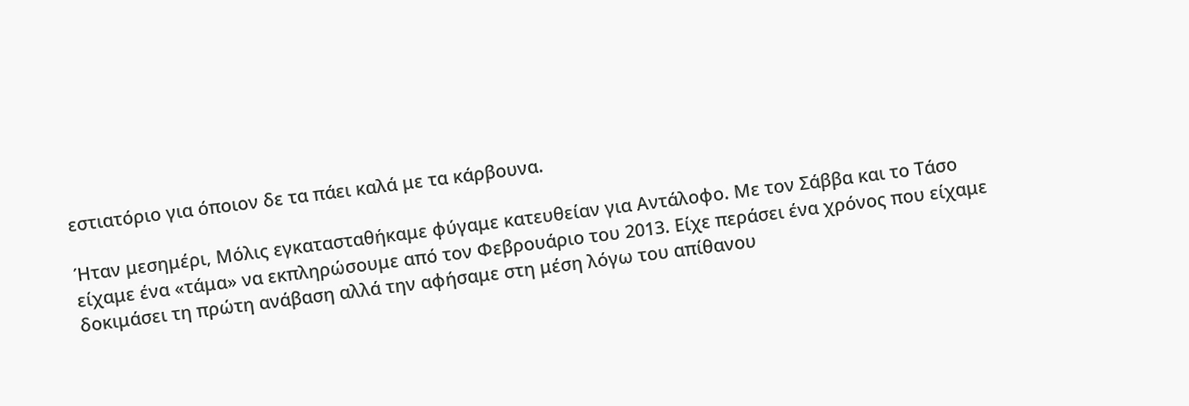εστιατόριο για όποιον δε τα πάει καλά με τα κάρβουνα.

Ήταν μεσημέρι, Μόλις εγκατασταθήκαμε φύγαμε κατευθείαν για Αντάλοφο. Με τον Σάββα και το Τάσο είχαμε ένα «τάμα» να εκπληρώσουμε από τον Φεβρουάριο του 2013. Είχε περάσει ένα χρόνος που είχαμε δοκιμάσει τη πρώτη ανάβαση αλλά την αφήσαμε στη μέση λόγω του απίθανου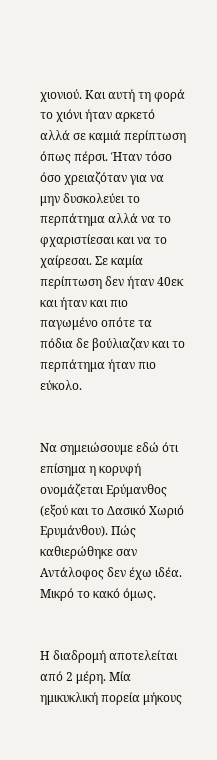χιονιού. Και αυτή τη φορά το χιόνι ήταν αρκετό αλλά σε καμιά περίπτωση όπως πέρσι. Ήταν τόσο όσο χρειαζόταν για να μην δυσκολεύει το περπάτημα αλλά να το φχαριστίεσαι και να το χαίρεσαι. Σε καμία περίπτωση δεν ήταν 40εκ και ήταν και πιο παγωμένο οπότε τα πόδια δε βούλιαζαν και το περπάτημα ήταν πιο εύκολο.


Να σημειώσουμε εδώ ότι επίσημα η κορυφή ονομάζεται Ερύμανθος (εξού και το Δασικό Χωριό Ερυμάνθου). Πώς καθιερώθηκε σαν Αντάλοφος δεν έχω ιδέα. Μικρό το κακό όμως.


Η διαδρομή αποτελείται από 2 μέρη. Μία ημικυκλική πορεία μήκους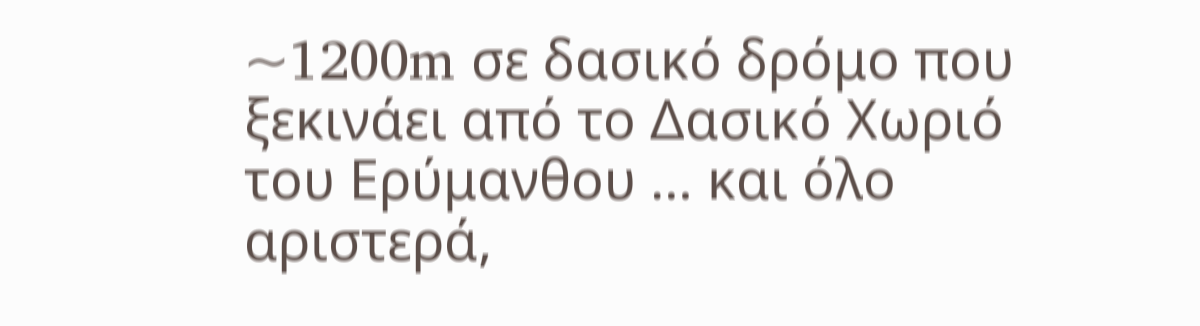~1200m σε δασικό δρόμο που ξεκινάει από το Δασικό Χωριό του Ερύμανθου … και όλο αριστερά,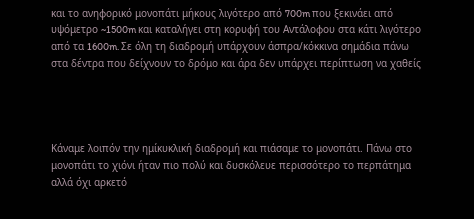και το ανηφορικό μονοπάτι μήκους λιγότερο από 700m που ξεκινάει από υψόμετρο ~1500m και καταλήγει στη κορυφή του Αντάλοφου στα κάτι λιγότερο από τα 1600m. Σε όλη τη διαδρομή υπάρχουν άσπρα/κόκκινα σημάδια πάνω στα δέντρα που δείχνουν το δρόμο και άρα δεν υπάρχει περίπτωση να χαθείς




Κάναμε λοιπόν την ημίκυκλική διαδρομή και πιάσαμε το μονοπάτι. Πάνω στο μονοπάτι το χιόνι ήταν πιο πολύ και δυσκόλευε περισσότερο το περπάτημα αλλά όχι αρκετό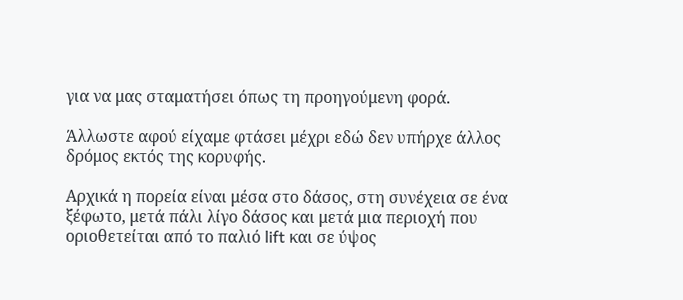για να μας σταματήσει όπως τη προηγούμενη φορά.

Άλλωστε αφού είχαμε φτάσει μέχρι εδώ δεν υπήρχε άλλος δρόμος εκτός της κορυφής.

Αρχικά η πορεία είναι μέσα στο δάσος, στη συνέχεια σε ένα ξέφωτο, μετά πάλι λίγο δάσος και μετά μια περιοχή που οριοθετείται από το παλιό lift και σε ύψος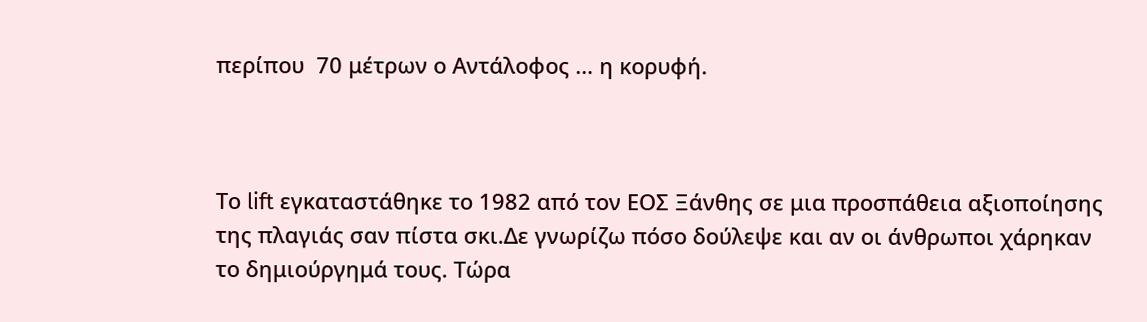περίπου  70 μέτρων ο Αντάλοφος … η κορυφή.



Το lift εγκαταστάθηκε το 1982 από τον ΕΟΣ Ξάνθης σε μια προσπάθεια αξιοποίησης της πλαγιάς σαν πίστα σκι.Δε γνωρίζω πόσο δούλεψε και αν οι άνθρωποι χάρηκαν το δημιούργημά τους. Τώρα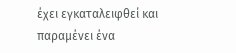έχει εγκαταλειφθεί και παραμένει ένα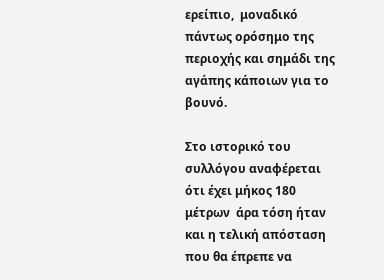ερείπιο,  μοναδικό πάντως ορόσημο της περιοχής και σημάδι της αγάπης κάποιων για το βουνό.

Στο ιστορικό του συλλόγου αναφέρεται ότι έχει μήκος 180 μέτρων  άρα τόση ήταν και η τελική απόσταση που θα έπρεπε να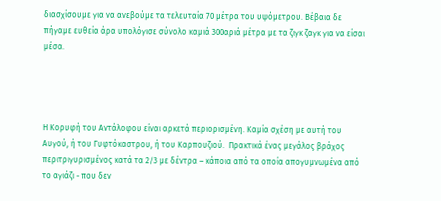διασχίσουμε για να ανεβούμε τα τελευταία 70 μέτρα του υψόμετρου. Βέβαια δε πήγαμε ευθεία άρα υπολόγισε σύνολο καμιά 300αριά μέτρα με τα ζιγκ ζαγκ για να είσαι μέσα.




Η Κορυφή του Αντάλοφου είναι αρκετά περιορισμένη. Καμία σχέση με αυτή του Αυγού, ή του Γυφτόκαστρου, ή του Καρπουζιού.  Πρακτικά ένας μεγάλος βράχος περιτριγυρισμένος κατά τα 2/3 με δέντρα – κάποια από τα οποία απογυμνωμένα από το αγιάζι - που δεν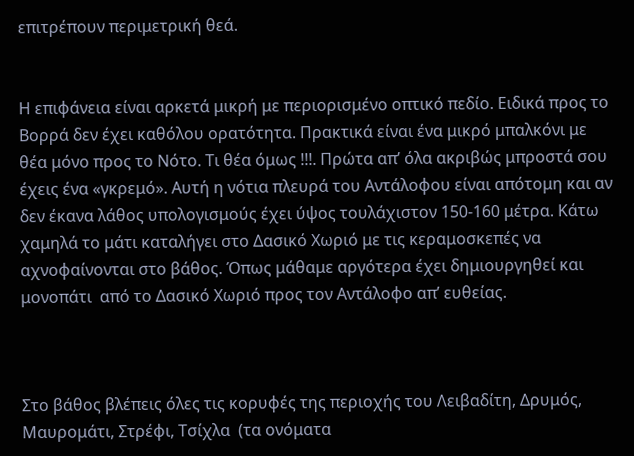επιτρέπουν περιμετρική θεά.


Η επιφάνεια είναι αρκετά μικρή με περιορισμένο οπτικό πεδίο. Ειδικά προς το Βορρά δεν έχει καθόλου ορατότητα. Πρακτικά είναι ένα μικρό μπαλκόνι με θέα μόνο προς το Νότο. Τι θέα όμως !!!. Πρώτα απ’ όλα ακριβώς μπροστά σου έχεις ένα «γκρεμό». Αυτή η νότια πλευρά του Αντάλοφου είναι απότομη και αν δεν έκανα λάθος υπολογισμούς έχει ύψος τουλάχιστον 150-160 μέτρα. Κάτω χαμηλά το μάτι καταλήγει στο Δασικό Χωριό με τις κεραμοσκεπές να αχνοφαίνονται στο βάθος. Όπως μάθαμε αργότερα έχει δημιουργηθεί και μονοπάτι  από το Δασικό Χωριό προς τον Αντάλοφο απ’ ευθείας.



Στο βάθος βλέπεις όλες τις κορυφές της περιοχής του Λειβαδίτη, Δρυμός, Μαυρομάτι, Στρέφι, Τσίχλα  (τα ονόματα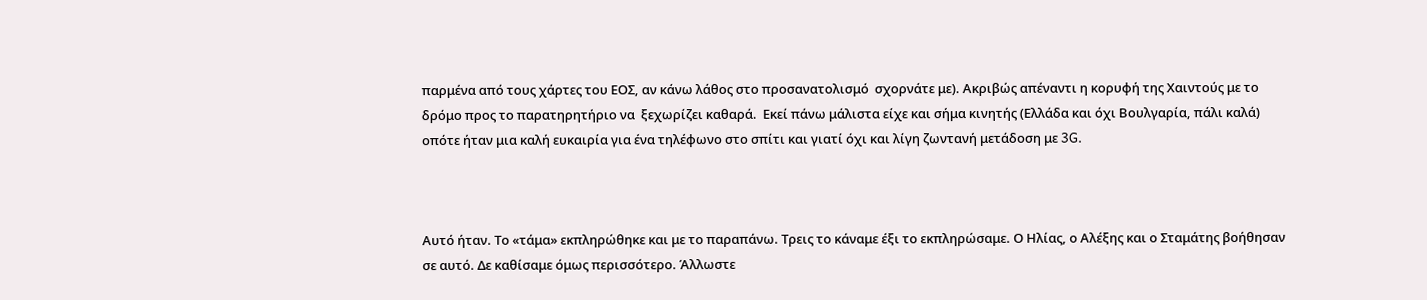παρμένα από τους χάρτες του ΕΟΣ, αν κάνω λάθος στο προσανατολισμό  σχορνάτε με). Ακριβώς απέναντι η κορυφή της Χαιντούς με το δρόμο προς το παρατηρητήριο να  ξεχωρίζει καθαρά.  Εκεί πάνω μάλιστα είχε και σήμα κινητής (Ελλάδα και όχι Βουλγαρία, πάλι καλά) οπότε ήταν μια καλή ευκαιρία για ένα τηλέφωνο στο σπίτι και γιατί όχι και λίγη ζωντανή μετάδοση με 3G.



Αυτό ήταν. Το «τάμα» εκπληρώθηκε και με το παραπάνω. Τρεις το κάναμε έξι το εκπληρώσαμε. Ο Ηλίας, ο Αλέξης και ο Σταμάτης βοήθησαν σε αυτό. Δε καθίσαμε όμως περισσότερο. Άλλωστε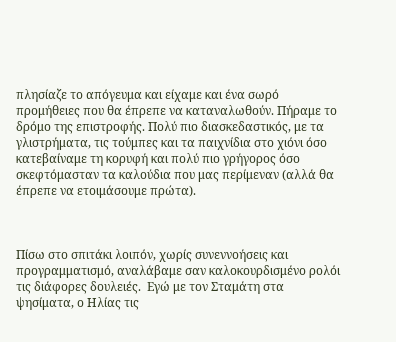πλησίαζε το απόγευμα και είχαμε και ένα σωρό προμήθειες που θα έπρεπε να καταναλωθούν. Πήραμε το δρόμο της επιστροφής. Πολύ πιο διασκεδαστικός, με τα γλιστρήματα, τις τούμπες και τα παιχνίδια στο χιόνι όσο κατεβαίναμε τη κορυφή και πολύ πιο γρήγορος όσο σκεφτόμασταν τα καλούδια που μας περίμεναν (αλλά θα έπρεπε να ετοιμάσουμε πρώτα).



Πίσω στο σπιτάκι λοιπόν, χωρίς συνεννοήσεις και προγραμματισμό, αναλάβαμε σαν καλοκουρδισμένο ρολόι  τις διάφορες δουλειές.  Εγώ με τον Σταμάτη στα ψησίματα, ο Ηλίας τις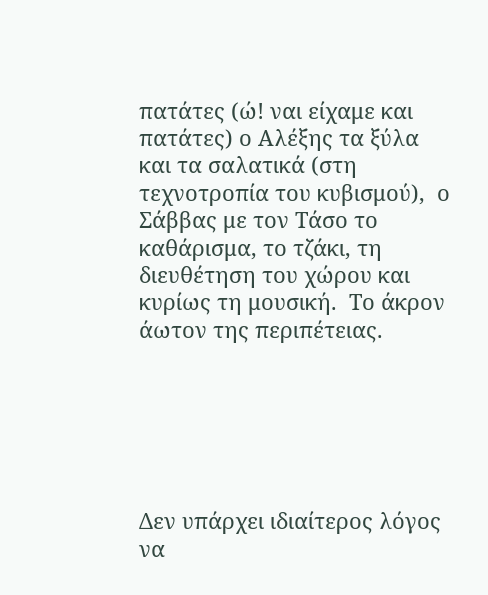πατάτες (ώ! ναι είχαμε και πατάτες) ο Αλέξης τα ξύλα και τα σαλατικά (στη τεχνοτροπία του κυβισμού),  ο Σάββας με τον Τάσο το καθάρισμα, το τζάκι, τη διευθέτηση του χώρου και κυρίως τη μουσική.  Το άκρον άωτον της περιπέτειας.






Δεν υπάρχει ιδιαίτερος λόγος να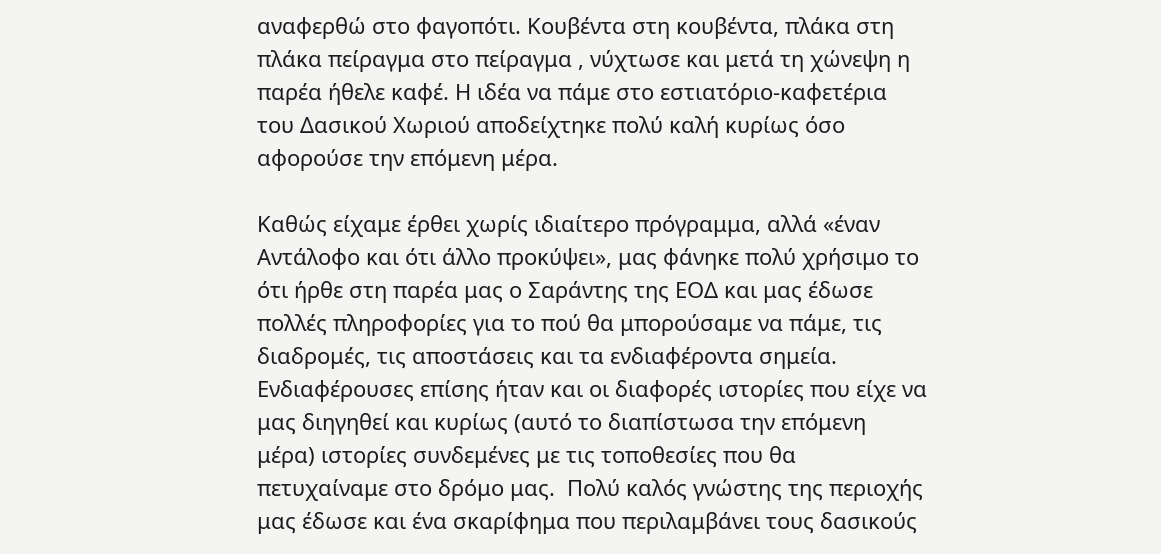αναφερθώ στο φαγοπότι. Κουβέντα στη κουβέντα, πλάκα στη  πλάκα πείραγμα στο πείραγμα , νύχτωσε και μετά τη χώνεψη η παρέα ήθελε καφέ. Η ιδέα να πάμε στο εστιατόριο-καφετέρια του Δασικού Χωριού αποδείχτηκε πολύ καλή κυρίως όσο αφορούσε την επόμενη μέρα.

Καθώς είχαμε έρθει χωρίς ιδιαίτερο πρόγραμμα, αλλά «έναν Αντάλοφο και ότι άλλο προκύψει», μας φάνηκε πολύ χρήσιμο το ότι ήρθε στη παρέα μας ο Σαράντης της ΕΟΔ και μας έδωσε πολλές πληροφορίες για το πού θα μπορούσαμε να πάμε, τις διαδρομές, τις αποστάσεις και τα ενδιαφέροντα σημεία. Ενδιαφέρουσες επίσης ήταν και οι διαφορές ιστορίες που είχε να μας διηγηθεί και κυρίως (αυτό το διαπίστωσα την επόμενη μέρα) ιστορίες συνδεμένες με τις τοποθεσίες που θα πετυχαίναμε στο δρόμο μας.  Πολύ καλός γνώστης της περιοχής μας έδωσε και ένα σκαρίφημα που περιλαμβάνει τους δασικούς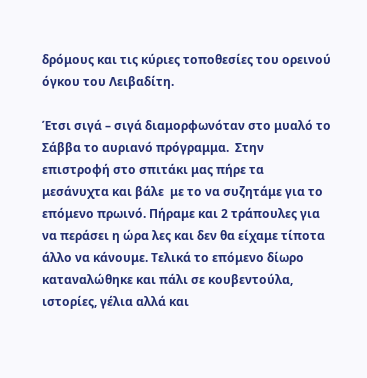δρόμους και τις κύριες τοποθεσίες του ορεινού όγκου του Λειβαδίτη.

Έτσι σιγά – σιγά διαμορφωνόταν στο μυαλό το Σάββα το αυριανό πρόγραμμα.  Στην επιστροφή στο σπιτάκι μας πήρε τα μεσάνυχτα και βάλε  με το να συζητάμε για το επόμενο πρωινό. Πήραμε και 2 τράπουλες για να περάσει η ώρα λες και δεν θα είχαμε τίποτα άλλο να κάνουμε. Τελικά το επόμενο δίωρο καταναλώθηκε και πάλι σε κουβεντούλα, ιστορίες, γέλια αλλά και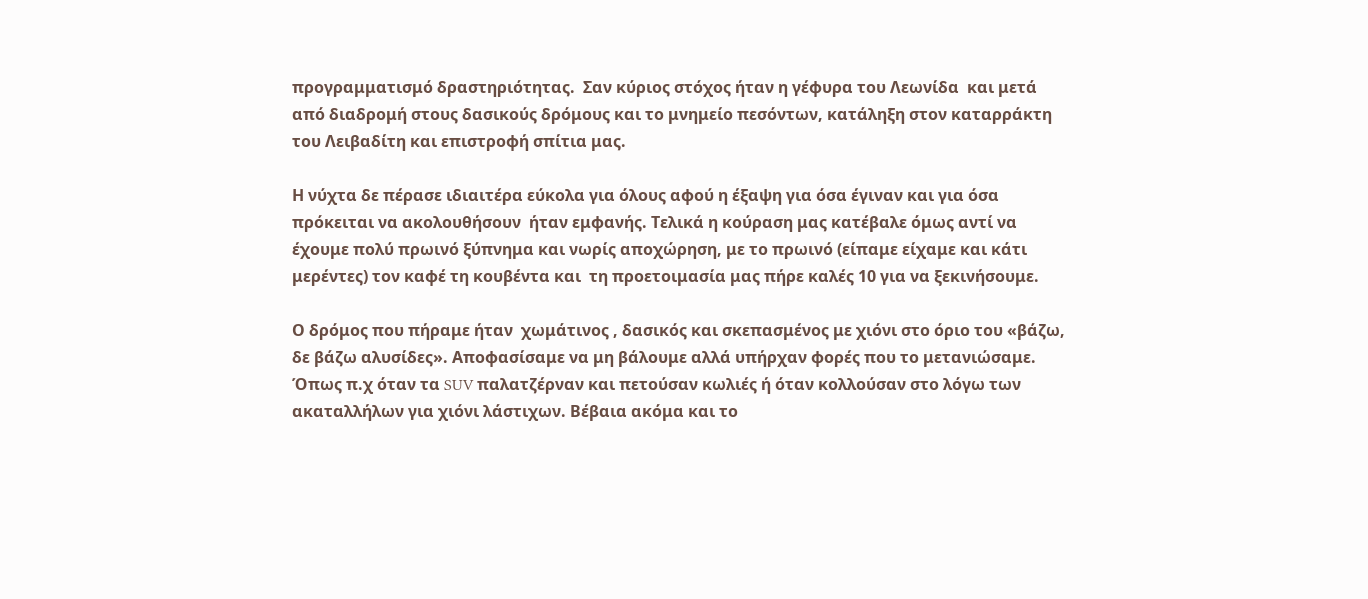προγραμματισμό δραστηριότητας.  Σαν κύριος στόχος ήταν η γέφυρα του Λεωνίδα  και μετά από διαδρομή στους δασικούς δρόμους και το μνημείο πεσόντων, κατάληξη στον καταρράκτη του Λειβαδίτη και επιστροφή σπίτια μας.

Η νύχτα δε πέρασε ιδιαιτέρα εύκολα για όλους αφού η έξαψη για όσα έγιναν και για όσα πρόκειται να ακολουθήσουν  ήταν εμφανής. Τελικά η κούραση μας κατέβαλε όμως αντί να έχουμε πολύ πρωινό ξύπνημα και νωρίς αποχώρηση, με το πρωινό (είπαμε είχαμε και κάτι μερέντες) τον καφέ τη κουβέντα και  τη προετοιμασία μας πήρε καλές 10 για να ξεκινήσουμε.

Ο δρόμος που πήραμε ήταν  χωμάτινος , δασικός και σκεπασμένος με χιόνι στο όριο του «βάζω, δε βάζω αλυσίδες». Αποφασίσαμε να μη βάλουμε αλλά υπήρχαν φορές που το μετανιώσαμε. Όπως π.χ όταν τα SUV παλατζέρναν και πετούσαν κωλιές ή όταν κολλούσαν στο λόγω των ακαταλλήλων για χιόνι λάστιχων. Βέβαια ακόμα και το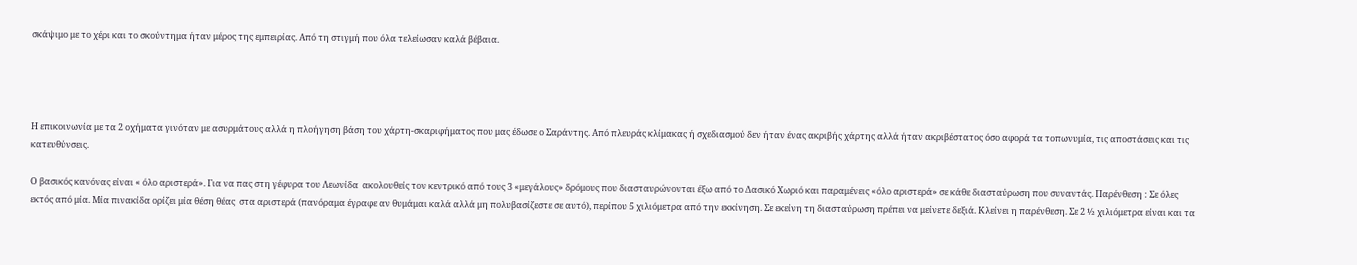σκάψιμο με το χέρι και το σκούντημα ήταν μέρος της εμπειρίας. Από τη στιγμή που όλα τελείωσαν καλά βέβαια.




Η επικοινωνία με τα 2 οχήματα γινόταν με ασυρμάτους αλλά η πλοήγηση βάση του χάρτη-σκαριφήματος που μας έδωσε ο Σαράντης. Από πλευράς κλίμακας ή σχεδιασμού δεν ήταν ένας ακριβής χάρτης αλλά ήταν ακριβέστατος όσο αφορά τα τοπωνυμία, τις αποστάσεις και τις κατευθύνσεις.

Ο βασικός κανόνας είναι « όλο αριστερά». Για να πας στη γέφυρα του Λεωνίδα  ακολουθείς τον κεντρικό από τους 3 «μεγάλους» δρόμους που διασταυρώνονται έξω από το Δασικό Χωριό και παραμένεις «όλο αριστερά» σε κάθε διασταύρωση που συναντάς. Παρένθεση : Σε όλες εκτός από μία. Μία πινακίδα ορίζει μία θέση θέας  στα αριστερά (πανόραμα έγραφε αν θυμάμαι καλά αλλά μη πολυβασίζεστε σε αυτό), περίπου 5 χιλιόμετρα από την εκκίνηση. Σε εκείνη τη διασταύρωση πρέπει να μείνετε δεξιά. Κλείνει η παρένθεση. Σε 2 ½ χιλιόμετρα είναι και τα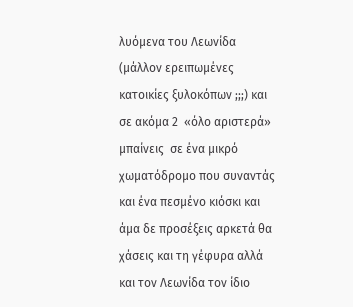λυόμενα του Λεωνίδα  (μάλλον ερειπωμένες κατοικίες ξυλοκόπων ;;;) και σε ακόμα 2  «όλο αριστερά» μπαίνεις  σε ένα μικρό χωματόδρομο που συναντάς και ένα πεσμένο κιόσκι και άμα δε προσέξεις αρκετά θα χάσεις και τη γέφυρα αλλά και τον Λεωνίδα τον ίδιο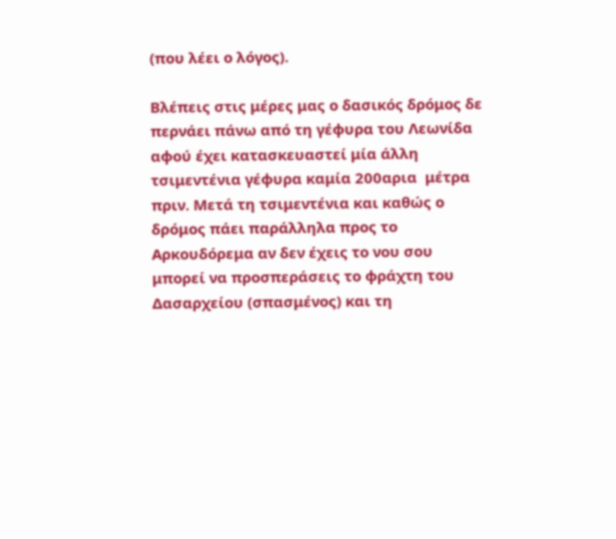(που λέει ο λόγος).

Βλέπεις στις μέρες μας ο δασικός δρόμος δε περνάει πάνω από τη γέφυρα του Λεωνίδα αφού έχει κατασκευαστεί μία άλλη τσιμεντένια γέφυρα καμία 200αρια  μέτρα πριν. Μετά τη τσιμεντένια και καθώς ο δρόμος πάει παράλληλα προς το Αρκουδόρεμα αν δεν έχεις το νου σου μπορεί να προσπεράσεις το φράχτη του Δασαρχείου (σπασμένος) και τη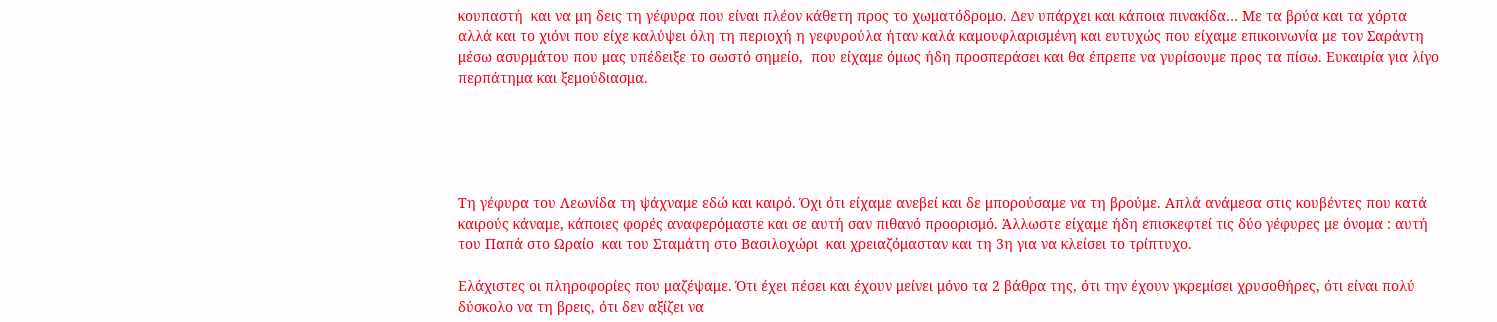κουπαστή  και να μη δεις τη γέφυρα που είναι πλέον κάθετη προς το χωματόδρομο. Δεν υπάρχει και κάποια πινακίδα… Με τα βρύα και τα χόρτα αλλά και το χιόνι που είχε καλύψει όλη τη περιοχή η γεφυρούλα ήταν καλά καμουφλαρισμένη και ευτυχώς που είχαμε επικοινωνία με τον Σαράντη μέσω ασυρμάτου που μας υπέδειξε το σωστό σημείο,  που είχαμε όμως ήδη προσπεράσει και θα έπρεπε να γυρίσουμε προς τα πίσω. Ευκαιρία για λίγο περπάτημα και ξεμούδιασμα.





Τη γέφυρα του Λεωνίδα τη ψάχναμε εδώ και καιρό. Όχι ότι είχαμε ανεβεί και δε μπορούσαμε να τη βρούμε. Απλά ανάμεσα στις κουβέντες που κατά καιρούς κάναμε, κάποιες φορές αναφερόμαστε και σε αυτή σαν πιθανό προορισμό. Άλλωστε είχαμε ήδη επισκεφτεί τις δύο γέφυρες με όνομα : αυτή του Παπά στο Ωραίο  και του Σταμάτη στο Βασιλοχώρι  και χρειαζόμασταν και τη 3η για να κλείσει το τρίπτυχο.

Ελάχιστες οι πληροφορίες που μαζέψαμε. Ότι έχει πέσει και έχουν μείνει μόνο τα 2 βάθρα της, ότι την έχουν γκρεμίσει χρυσοθήρες, ότι είναι πολύ δύσκολο να τη βρεις, ότι δεν αξίζει να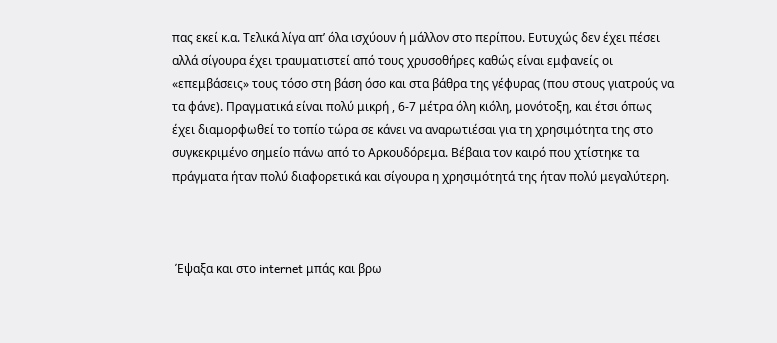πας εκεί κ.α. Τελικά λίγα απ’ όλα ισχύουν ή μάλλον στο περίπου. Ευτυχώς δεν έχει πέσει αλλά σίγουρα έχει τραυματιστεί από τους χρυσοθήρες καθώς είναι εμφανείς οι «επεμβάσεις» τους τόσο στη βάση όσο και στα βάθρα της γέφυρας (που στους γιατρούς να τα φάνε). Πραγματικά είναι πολύ μικρή , 6-7 μέτρα όλη κιόλη, μονότοξη, και έτσι όπως έχει διαμορφωθεί το τοπίο τώρα σε κάνει να αναρωτιέσαι για τη χρησιμότητα της στο συγκεκριμένο σημείο πάνω από το Αρκουδόρεμα. Βέβαια τον καιρό που χτίστηκε τα πράγματα ήταν πολύ διαφορετικά και σίγουρα η χρησιμότητά της ήταν πολύ μεγαλύτερη.



 Έψαξα και στο internet μπάς και βρω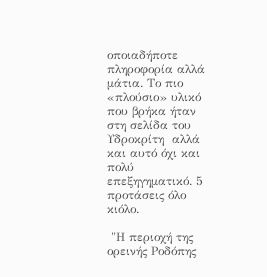οποιαδήποτε πληροφορία αλλά μάτια. Το πιο «πλούσιο» υλικό που βρήκα ήταν στη σελίδα του Υδροκρίτη  αλλά και αυτό όχι και πολύ επεξηγηματικό. 5 προτάσεις όλο κιόλο.

 "Η περιοχή της ορεινής Ροδόπης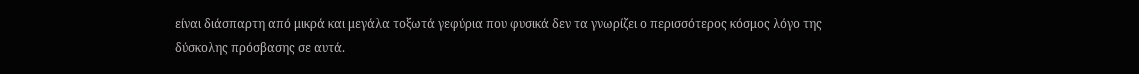είναι διάσπαρτη από μικρά και μεγάλα τοξωτά γεφύρια που φυσικά δεν τα γνωρίζει ο περισσότερος κόσμος λόγο της δύσκολης πρόσβασης σε αυτά.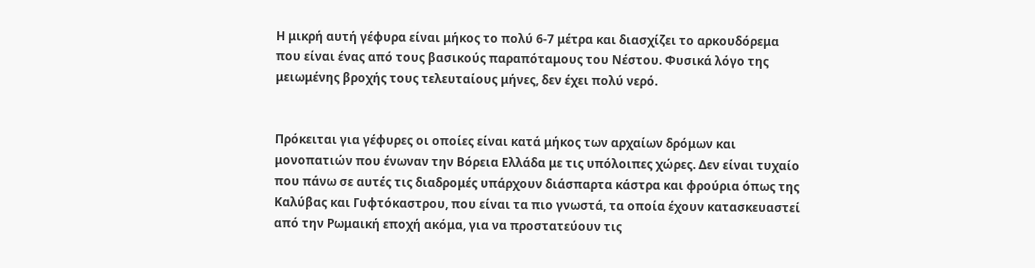Η μικρή αυτή γέφυρα είναι μήκος το πολύ 6-7 μέτρα και διασχίζει το αρκουδόρεμα που είναι ένας από τους βασικούς παραπόταμους του Νέστου. Φυσικά λόγο της μειωμένης βροχής τους τελευταίους μήνες, δεν έχει πολύ νερό.


Πρόκειται για γέφυρες οι οποίες είναι κατά μήκος των αρχαίων δρόμων και μονοπατιών που ένωναν την Βόρεια Ελλάδα με τις υπόλοιπες χώρες. Δεν είναι τυχαίο που πάνω σε αυτές τις διαδρομές υπάρχουν διάσπαρτα κάστρα και φρούρια όπως της Καλύβας και Γυφτόκαστρου, που είναι τα πιο γνωστά, τα οποία έχουν κατασκευαστεί από την Ρωμαική εποχή ακόμα, για να προστατεύουν τις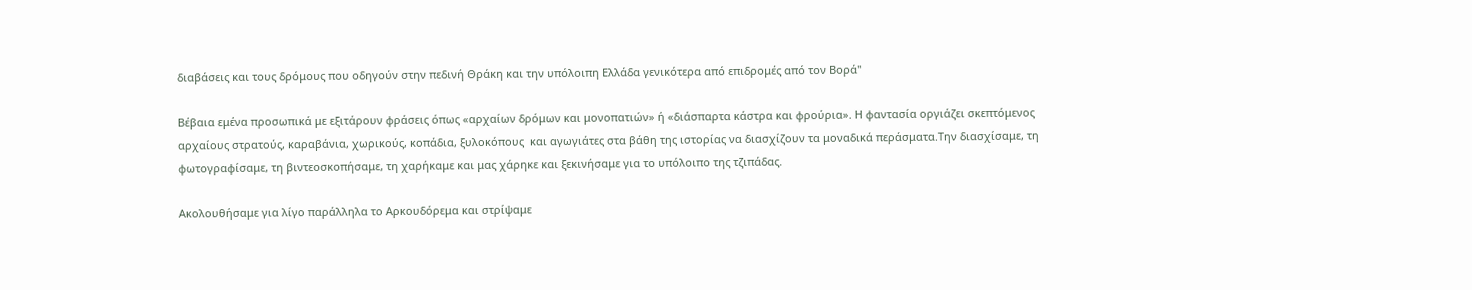διαβάσεις και τους δρόμους που οδηγούν στην πεδινή Θράκη και την υπόλοιπη Ελλάδα γενικότερα από επιδρομές από τον Βορά"

Βέβαια εμένα προσωπικά με εξιτάρουν φράσεις όπως «αρχαίων δρόμων και μονοπατιών» ή «διάσπαρτα κάστρα και φρούρια». Η φαντασία οργιάζει σκεπτόμενος  αρχαίους στρατούς, καραβάνια, χωρικούς, κοπάδια, ξυλοκόπους  και αγωγιάτες στα βάθη της ιστορίας να διασχίζουν τα μοναδικά περάσματα.Την διασχίσαμε, τη φωτογραφίσαμε, τη βιντεοσκοπήσαμε, τη χαρήκαμε και μας χάρηκε και ξεκινήσαμε για το υπόλοιπο της τζιπάδας.

Ακολουθήσαμε για λίγο παράλληλα το Αρκουδόρεμα και στρίψαμε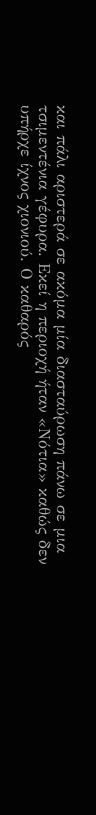και πάλι αριστερά σε ακόμα μία διασταύρωση πάνω σε μια τσιμεντένια γέφυρα. Εκεί η περιοχή ήταν «Νότια» καθώς δεν υπήρχε ίχνος χιονιού. Ο καθαρός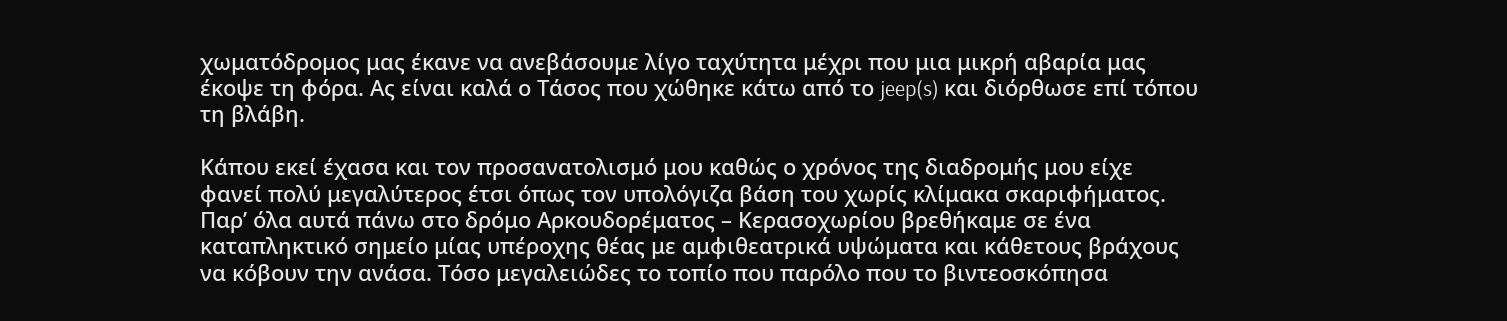χωματόδρομος μας έκανε να ανεβάσουμε λίγο ταχύτητα μέχρι που μια μικρή αβαρία μας έκοψε τη φόρα. Ας είναι καλά ο Τάσος που χώθηκε κάτω από το jeep(s) και διόρθωσε επί τόπου τη βλάβη.

Κάπου εκεί έχασα και τον προσανατολισμό μου καθώς ο χρόνος της διαδρομής μου είχε φανεί πολύ μεγαλύτερος έτσι όπως τον υπολόγιζα βάση του χωρίς κλίμακα σκαριφήματος. Παρ’ όλα αυτά πάνω στο δρόμο Αρκουδορέματος – Κερασοχωρίου βρεθήκαμε σε ένα καταπληκτικό σημείο μίας υπέροχης θέας με αμφιθεατρικά υψώματα και κάθετους βράχους να κόβουν την ανάσα. Τόσο μεγαλειώδες το τοπίο που παρόλο που το βιντεοσκόπησα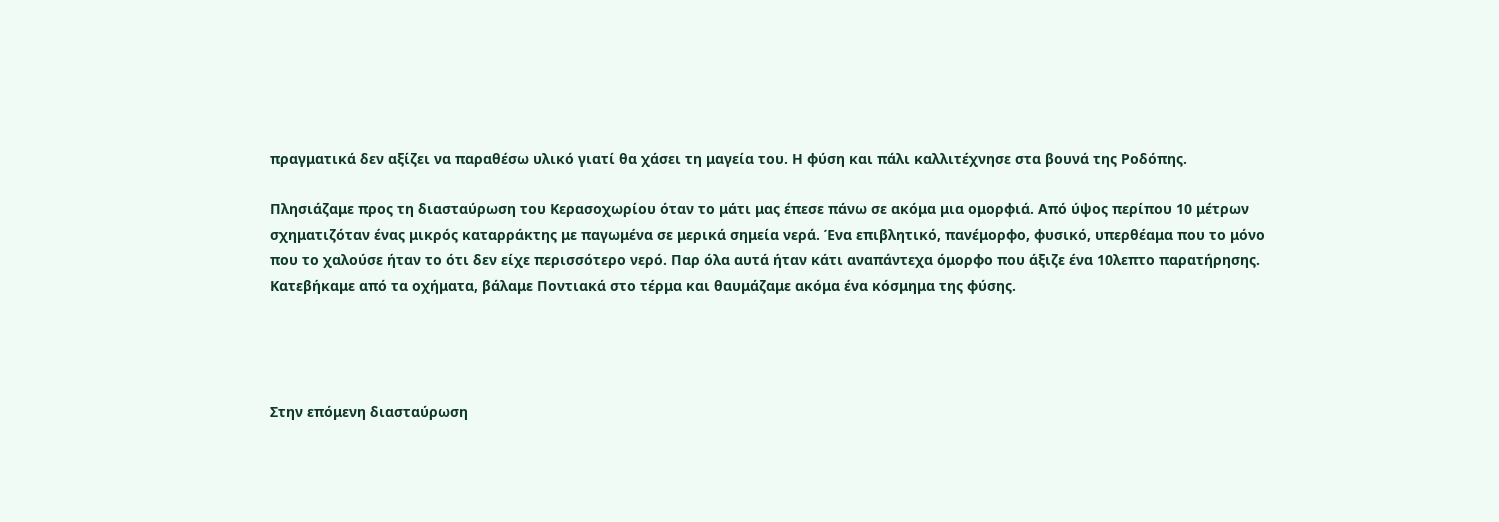πραγματικά δεν αξίζει να παραθέσω υλικό γιατί θα χάσει τη μαγεία του. Η φύση και πάλι καλλιτέχνησε στα βουνά της Ροδόπης.

Πλησιάζαμε προς τη διασταύρωση του Κερασοχωρίου όταν το μάτι μας έπεσε πάνω σε ακόμα μια ομορφιά. Από ύψος περίπου 10 μέτρων σχηματιζόταν ένας μικρός καταρράκτης με παγωμένα σε μερικά σημεία νερά. Ένα επιβλητικό, πανέμορφο, φυσικό, υπερθέαμα που το μόνο που το χαλούσε ήταν το ότι δεν είχε περισσότερο νερό. Παρ όλα αυτά ήταν κάτι αναπάντεχα όμορφο που άξιζε ένα 10λεπτο παρατήρησης. Κατεβήκαμε από τα οχήματα, βάλαμε Ποντιακά στο τέρμα και θαυμάζαμε ακόμα ένα κόσμημα της φύσης.




Στην επόμενη διασταύρωση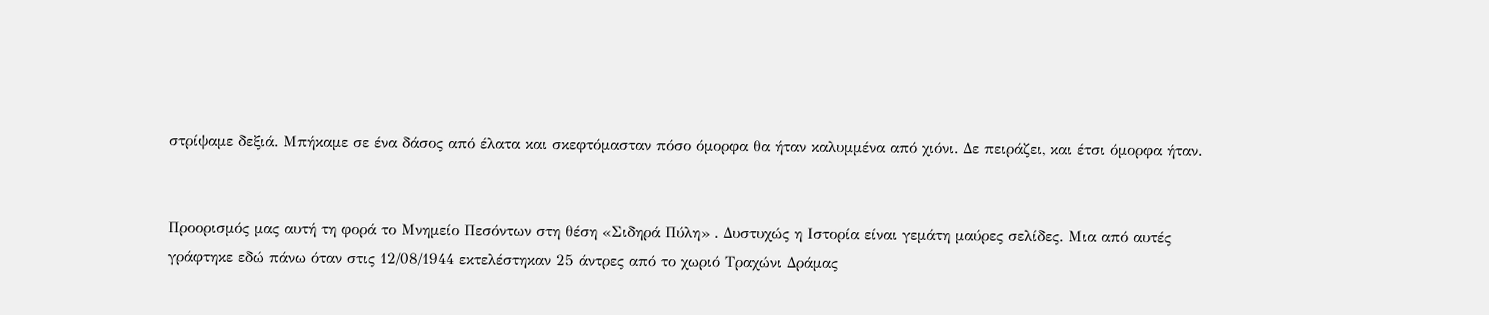στρίψαμε δεξιά. Μπήκαμε σε ένα δάσος από έλατα και σκεφτόμασταν πόσο όμορφα θα ήταν καλυμμένα από χιόνι. Δε πειράζει, και έτσι όμορφα ήταν.


Προορισμός μας αυτή τη φορά το Μνημείο Πεσόντων στη θέση «Σιδηρά Πύλη» . Δυστυχώς η Ιστορία είναι γεμάτη μαύρες σελίδες. Μια από αυτές γράφτηκε εδώ πάνω όταν στις 12/08/1944 εκτελέστηκαν 25 άντρες από το χωριό Τραχώνι Δράμας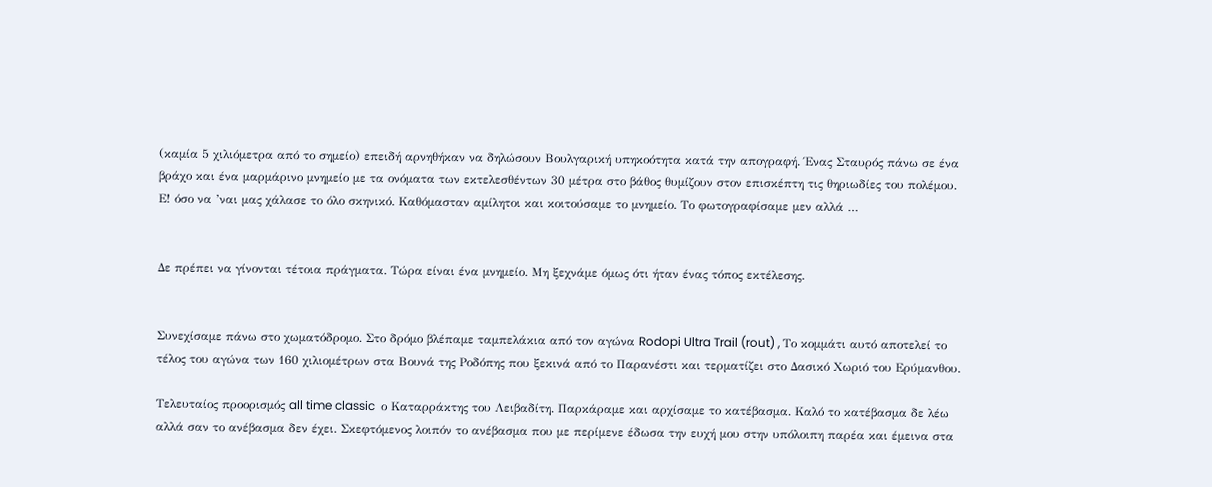(καμία 5 χιλιόμετρα από το σημείο) επειδή αρνηθήκαν να δηλώσουν Βουλγαρική υπηκοότητα κατά την απογραφή. Ένας Σταυρός πάνω σε ένα βράχο και ένα μαρμάρινο μνημείο με τα ονόματα των εκτελεσθέντων 30 μέτρα στο βάθος θυμίζουν στον επισκέπτη τις θηριωδίες του πολέμου. Ε! όσο να ’ναι μας χάλασε το όλο σκηνικό. Καθόμασταν αμίλητοι και κοιτούσαμε το μνημείο. Το φωτογραφίσαμε μεν αλλά …


Δε πρέπει να γίνονται τέτοια πράγματα. Τώρα είναι ένα μνημείο. Μη ξεχνάμε όμως ότι ήταν ένας τόπος εκτέλεσης.


Συνεχίσαμε πάνω στο χωματόδρομο. Στο δρόμο βλέπαμε ταμπελάκια από τον αγώνα Rodopi Ultra Trail (rout) , Το κομμάτι αυτό αποτελεί το  τέλος του αγώνα των 160 χιλιομέτρων στα Βουνά της Ροδόπης που ξεκινά από το Παρανέστι και τερματίζει στο Δασικό Χωριό του Ερύμανθου.

Τελευταίος προορισμός all time classic  ο Καταρράκτης του Λειβαδίτη. Παρκάραμε και αρχίσαμε το κατέβασμα. Καλό το κατέβασμα δε λέω αλλά σαν το ανέβασμα δεν έχει. Σκεφτόμενος λοιπόν το ανέβασμα που με περίμενε έδωσα την ευχή μου στην υπόλοιπη παρέα και έμεινα στα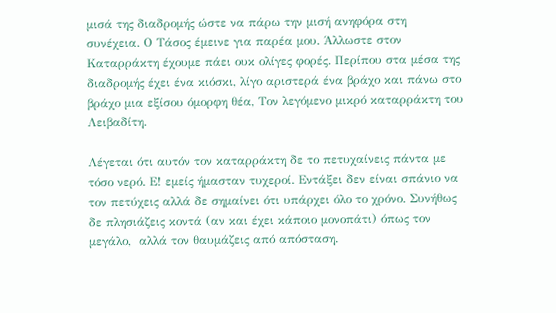μισά της διαδρομής ώστε να πάρω την μισή ανηφόρα στη συνέχεια. Ο Τάσος έμεινε για παρέα μου. Άλλωστε στον Καταρράκτη έχουμε πάει ουκ ολίγες φορές. Περίπου στα μέσα της διαδρομής έχει ένα κιόσκι, λίγο αριστερά ένα βράχο και πάνω στο βράχο μια εξίσου όμορφη θέα, Τον λεγόμενο μικρό καταρράκτη του Λειβαδίτη.

Λέγεται ότι αυτόν τον καταρράκτη δε το πετυχαίνεις πάντα με τόσο νερό. Ε! εμείς ήμασταν τυχεροί. Εντάξει δεν είναι σπάνιο να τον πετύχεις αλλά δε σημαίνει ότι υπάρχει όλο το χρόνο. Συνήθως δε πλησιάζεις κοντά (αν και έχει κάποιο μονοπάτι) όπως τον μεγάλο,  αλλά τον θαυμάζεις από απόσταση.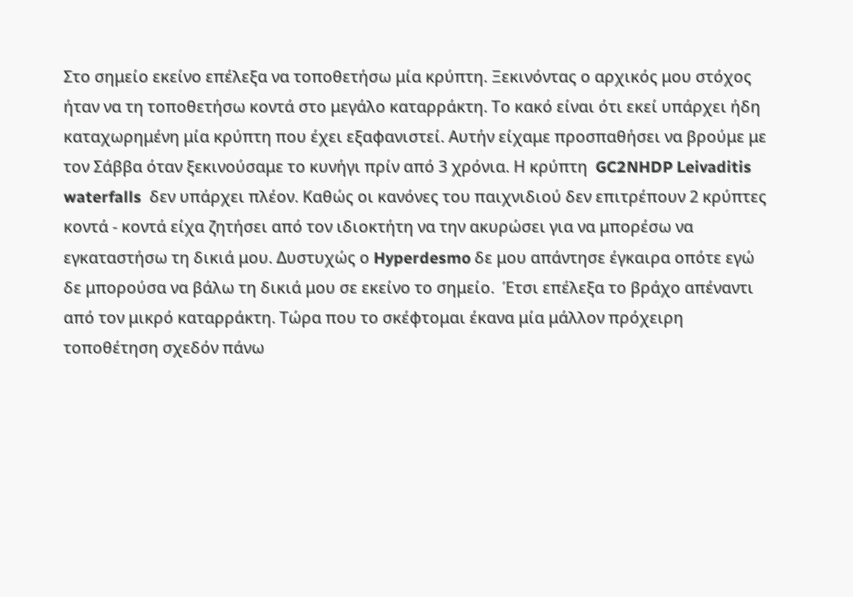Στο σημείο εκείνο επέλεξα να τοποθετήσω μία κρύπτη. Ξεκινόντας ο αρχικός μου στόχος ήταν να τη τοποθετήσω κοντά στο μεγάλο καταρράκτη. Το κακό είναι ότι εκεί υπάρχει ήδη καταχωρημένη μία κρύπτη που έχει εξαφανιστεί. Αυτήν είχαμε προσπαθήσει να βρούμε με τον Σάββα όταν ξεκινούσαμε το κυνήγι πρίν από 3 χρόνια. Η κρύπτη  GC2NHDP Leivaditis waterfalls  δεν υπάρχει πλέον. Καθώς οι κανόνες του παιχνιδιού δεν επιτρέπουν 2 κρύπτες κοντά - κοντά είχα ζητήσει από τον ιδιοκτήτη να την ακυρώσει για να μπορέσω να εγκαταστήσω τη δικιά μου. Δυστυχώς ο Hyperdesmo δε μου απάντησε έγκαιρα οπότε εγώ δε μπορούσα να βάλω τη δικιά μου σε εκείνο το σημείο.  Έτσι επέλεξα το βράχο απέναντι από τον μικρό καταρράκτη. Τώρα που το σκέφτομαι έκανα μία μάλλον πρόχειρη τοποθέτηση σχεδόν πάνω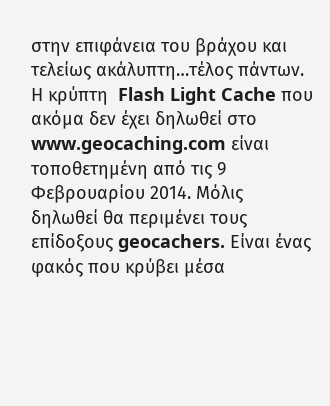στην επιφάνεια του βράχου και τελείως ακάλυπτη…τέλος πάντων. Η κρύπτη  Flash Light Cache που ακόμα δεν έχει δηλωθεί στο www.geocaching.com είναι τοποθετημένη από τις 9 Φεβρουαρίου 2014. Μόλις δηλωθεί θα περιμένει τους επίδοξους geocachers. Είναι ένας φακός που κρύβει μέσα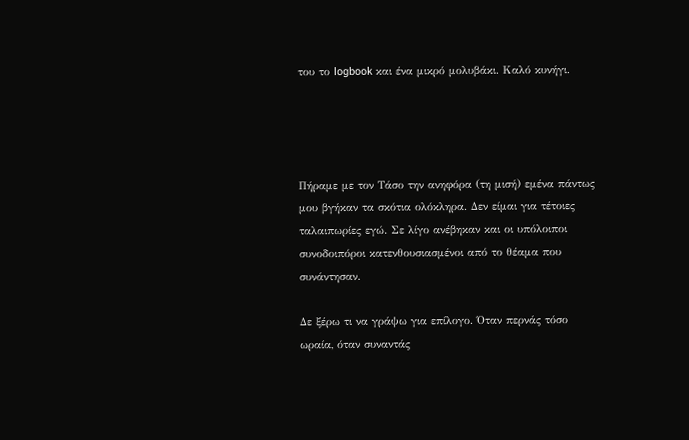του το logbook και ένα μικρό μολυβάκι. Καλό κυνήγι.




Πήραμε με τον Τάσο την ανηφόρα (τη μισή) εμένα πάντως μου βγήκαν τα σκότια ολόκληρα. Δεν είμαι για τέτοιες ταλαιπωρίες εγώ. Σε λίγο ανέβηκαν και οι υπόλοιποι συνοδοιπόροι κατενθουσιασμένοι από το θέαμα που συνάντησαν.

Δε ξέρω τι να γράψω για επίλογο. Όταν περνάς τόσο ωραία, όταν συναντάς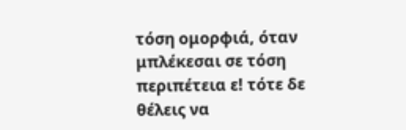τόση ομορφιά, όταν μπλέκεσαι σε τόση περιπέτεια ε! τότε δε θέλεις να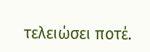τελειώσει ποτέ.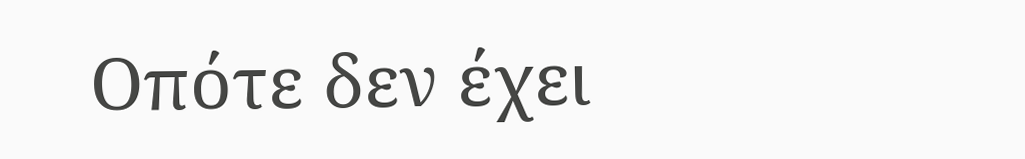Οπότε δεν έχει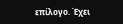επίλογο. Έχει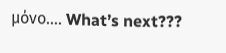μόνο…. What’s next???